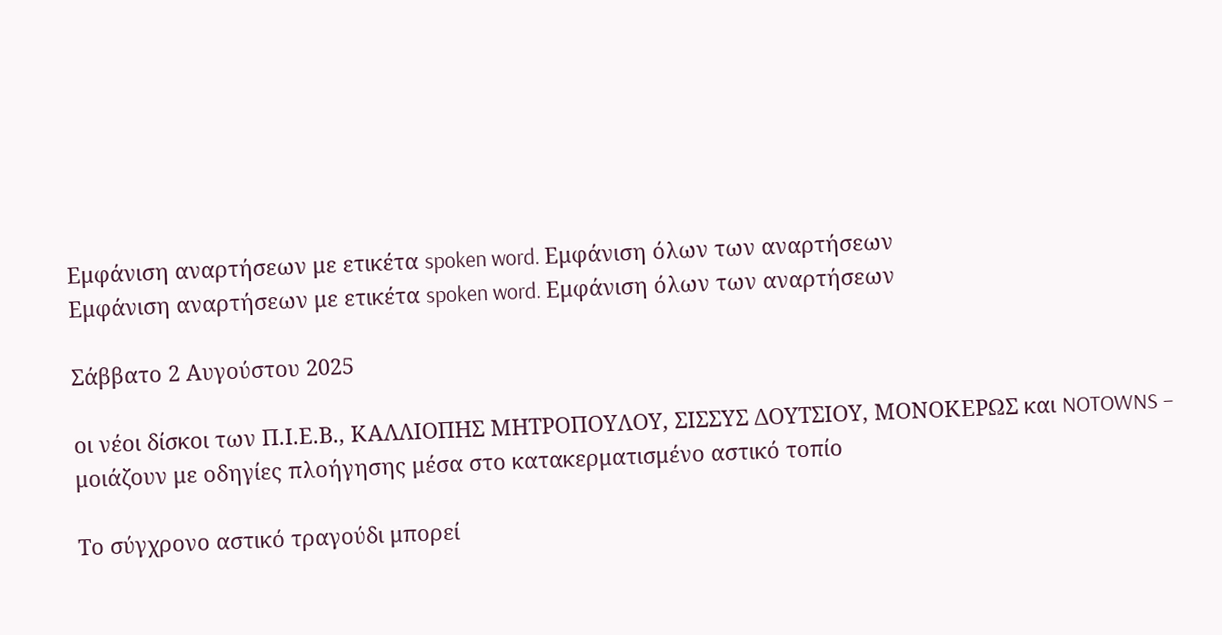Εμφάνιση αναρτήσεων με ετικέτα spoken word. Εμφάνιση όλων των αναρτήσεων
Εμφάνιση αναρτήσεων με ετικέτα spoken word. Εμφάνιση όλων των αναρτήσεων

Σάββατο 2 Αυγούστου 2025

οι νέοι δίσκοι των Π.Ι.Ε.Β., ΚΑΛΛΙΟΠΗΣ ΜΗΤΡΟΠΟΥΛΟΥ, ΣΙΣΣΥΣ ΔΟΥΤΣΙΟΥ, ΜΟΝΟΚΕΡΩΣ και NOTOWNS – μοιάζουν με οδηγίες πλοήγησης μέσα στο κατακερματισμένο αστικό τοπίο

Το σύγχρονο αστικό τραγούδι μπορεί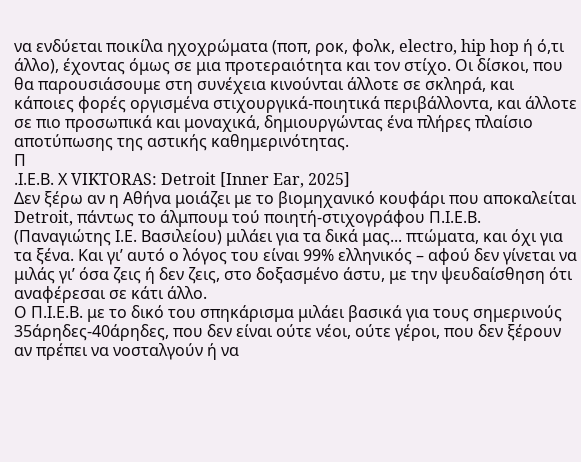να ενδύεται ποικίλα ηχοχρώματα (ποπ, ροκ, φολκ, electro, hip hop ή ό,τι άλλο), έχοντας όμως σε μια προτεραιότητα και τον στίχο. Οι δίσκοι, που θα παρουσιάσουμε στη συνέχεια κινούνται άλλοτε σε σκληρά, και κάποιες φορές οργισμένα στιχουργικά-ποιητικά περιβάλλοντα, και άλλοτε σε πιο προσωπικά και μοναχικά, δημιουργώντας ένα πλήρες πλαίσιο αποτύπωσης της αστικής καθημερινότητας.
Π
.Ι.Ε.Β. Χ VIKTORAS: Detroit [Inner Ear, 2025]
Δεν ξέρω αν η Αθήνα μοιάζει με το βιομηχανικό κουφάρι που αποκαλείται Detroit, πάντως το άλμπουμ τού ποιητή-στιχογράφου Π.Ι.Ε.Β. (Παναγιώτης Ι.Ε. Βασιλείου) μιλάει για τα δικά μας... πτώματα, και όχι για τα ξένα. Και γι’ αυτό ο λόγος του είναι 99% ελληνικός – αφού δεν γίνεται να μιλάς γι’ όσα ζεις ή δεν ζεις, στο δοξασμένο άστυ, με την ψευδαίσθηση ότι αναφέρεσαι σε κάτι άλλο.
Ο Π.Ι.Ε.Β. με το δικό του σπηκάρισμα μιλάει βασικά για τους σημερινούς 35άρηδες-40άρηδες, που δεν είναι ούτε νέοι, ούτε γέροι, που δεν ξέρουν αν πρέπει να νοσταλγούν ή να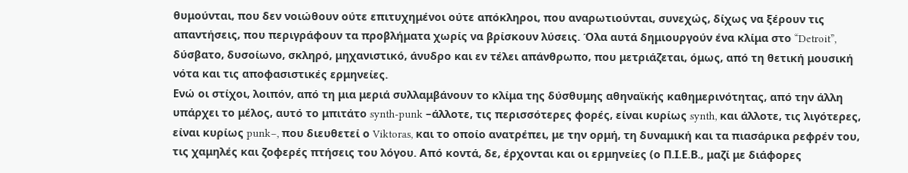θυμούνται, που δεν νοιώθουν ούτε επιτυχημένοι ούτε απόκληροι, που αναρωτιούνται, συνεχώς, δίχως να ξέρουν τις απαντήσεις, που περιγράφουν τα προβλήματα χωρίς να βρίσκουν λύσεις. Όλα αυτά δημιουργούν ένα κλίμα στο “Detroit”, δύσβατο, δυσοίωνο, σκληρό, μηχανιστικό, άνυδρο και εν τέλει απάνθρωπο, που μετριάζεται, όμως, από τη θετική μουσική νότα και τις αποφασιστικές ερμηνείες.
Ενώ οι στίχοι, λοιπόν, από τη μια μεριά συλλαμβάνουν το κλίμα της δύσθυμης αθηναϊκής καθημερινότητας, από την άλλη υπάρχει το μέλος, αυτό το μπιτάτο synth-punk –άλλοτε, τις περισσότερες φορές, είναι κυρίως synth, και άλλοτε, τις λιγότερες, είναι κυρίως punk–, που διευθετεί ο Viktoras, και το οποίο ανατρέπει, με την ορμή, τη δυναμική και τα πιασάρικα ρεφρέν του, τις χαμηλές και ζοφερές πτήσεις του λόγου. Από κοντά, δε, έρχονται και οι ερμηνείες (ο Π.Ι.Ε.Β., μαζί με διάφορες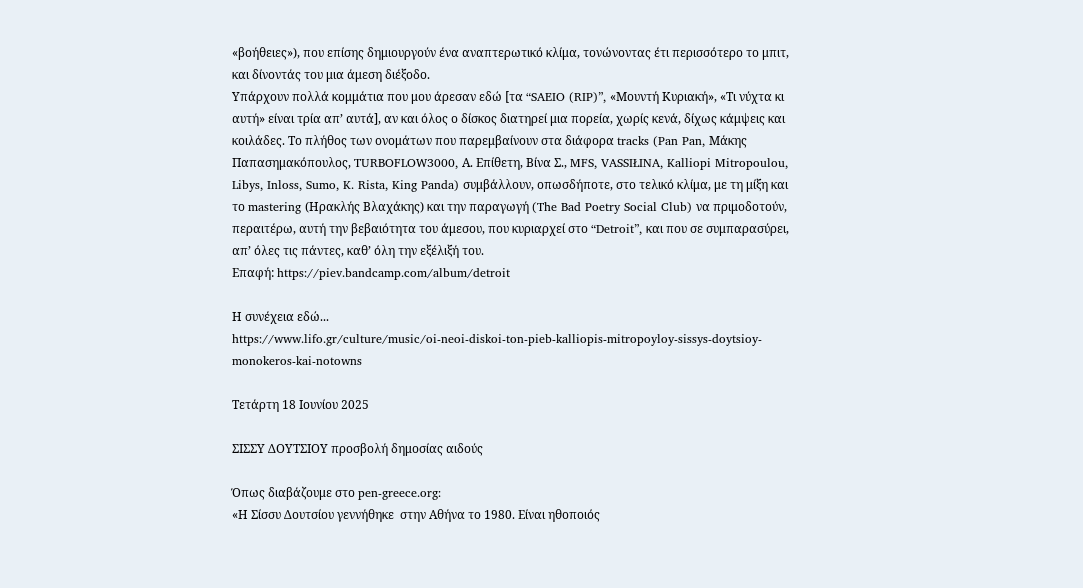«βοήθειες»), που επίσης δημιουργούν ένα αναπτερωτικό κλίμα, τονώνοντας έτι περισσότερο το μπιτ, και δίνοντάς του μια άμεση διέξοδο.
Υπάρχουν πολλά κομμάτια που μου άρεσαν εδώ [τα “SAEIO (RIP)”, «Μουντή Κυριακή», «Τι νύχτα κι αυτή» είναι τρία απ’ αυτά], αν και όλος ο δίσκος διατηρεί μια πορεία, χωρίς κενά, δίχως κάμψεις και κοιλάδες. Το πλήθος των ονομάτων που παρεμβαίνουν στα διάφορα tracks (Pan Pan, Μάκης Παπασημακόπουλος, TURBOFLOW3000, Α. Επίθετη, Βίνα Σ., MFS, VASSIŁINA, Kalliopi Mitropoulou, Libys, Inloss, Sumo, K. Rista, King Panda) συμβάλλουν, οπωσδήποτε, στο τελικό κλίμα, με τη μίξη και το mastering (Ηρακλής Βλαχάκης) και την παραγωγή (The Bad Poetry Social Club) να πριμοδοτούν, περαιτέρω, αυτή την βεβαιότητα του άμεσου, που κυριαρχεί στο “Detroit”, και που σε συμπαρασύρει, απ’ όλες τις πάντες, καθ’ όλη την εξέλιξή του.
Επαφή: https://piev.bandcamp.com/album/detroit

Η συνέχεια εδώ...
https://www.lifo.gr/culture/music/oi-neoi-diskoi-ton-pieb-kalliopis-mitropoyloy-sissys-doytsioy-monokeros-kai-notowns

Τετάρτη 18 Ιουνίου 2025

ΣΙΣΣΥ ΔΟΥΤΣΙΟΥ προσβολή δημοσίας αιδούς

Όπως διαβάζουμε στο pen-greece.org:
«Η Σίσσυ Δουτσίου γεννήθηκε  στην Αθήνα το 1980. Είναι ηθοποιός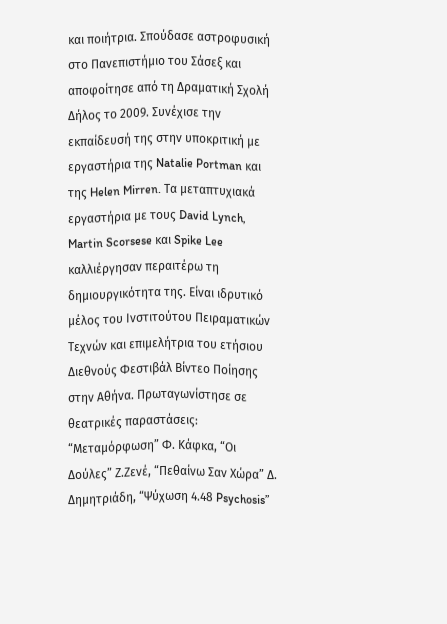και ποιήτρια. Σπούδασε αστροφυσική στο Πανεπιστήμιο του Σάσεξ και αποφοίτησε από τη Δραματική Σχολή Δήλος το 2009. Συνέχισε την εκπαίδευσή της στην υποκριτική με εργαστήρια της Natalie Portman και της Helen Mirren. Τα μεταπτυχιακά εργαστήρια με τους David Lynch, Martin Scorsese και Spike Lee καλλιέργησαν περαιτέρω τη δημιουργικότητα της. Είναι ιδρυτικό μέλος του Ινστιτούτου Πειραματικών Τεχνών και επιμελήτρια του ετήσιου Διεθνούς Φεστιβάλ Βίντεο Ποίησης στην Αθήνα. Πρωταγωνίστησε σε θεατρικές παραστάσεις: “Μεταμόρφωση” Φ. Κάφκα, “Οι Δούλες” Ζ.Ζενέ, “Πεθαίνω Σαν Χώρα” Δ. Δημητριάδη, “Ψύχωση 4.48 Psychosis”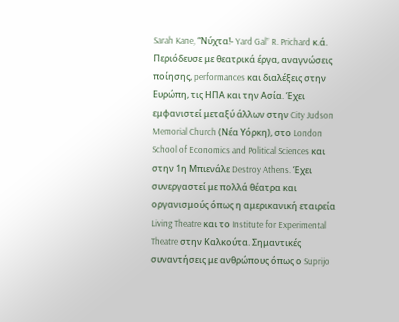Sarah Kane, “Νύχτα!- Yard Gal” R. Prichard κ.ά. Περιόδευσε με θεατρικά έργα, αναγνώσεις ποίησης, performances και διαλέξεις στην Ευρώπη, τις ΗΠΑ και την Ασία. Έχει εμφανιστεί μεταξύ άλλων στην City Judson Memorial Church (Νέα Υόρκη), στο London School of Economics and Political Sciences και στην 1η Μπιενάλε Destroy Athens. Έχει συνεργαστεί με πολλά θέατρα και οργανισμούς όπως η αμερικανική εταιρεία Living Theatre και το Institute for Experimental Theatre στην Καλκούτα. Σημαντικές συναντήσεις με ανθρώπους όπως ο Suprijo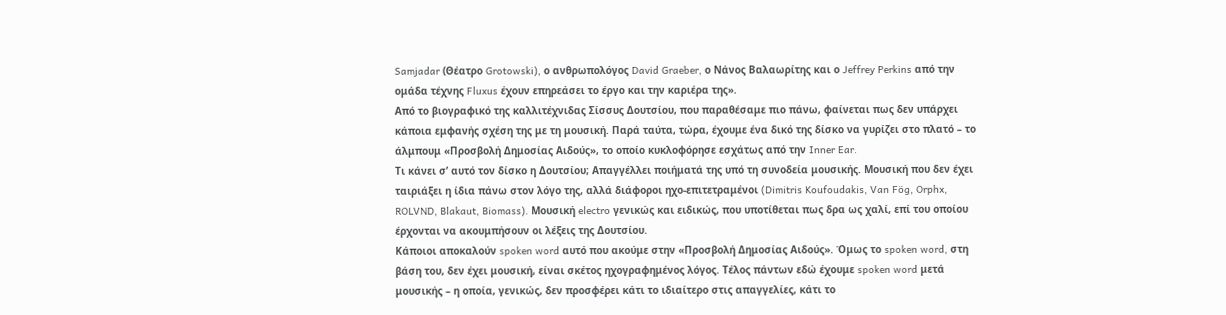Samjadar (Θέατρο Grotowski), ο ανθρωπολόγος David Graeber, ο Νάνος Βαλαωρίτης και ο Jeffrey Perkins από την ομάδα τέχνης Fluxus έχουν επηρεάσει το έργο και την καριέρα της».
Από το βιογραφικό της καλλιτέχνιδας Σίσσυς Δουτσίου, που παραθέσαμε πιο πάνω, φαίνεται πως δεν υπάρχει κάποια εμφανής σχέση της με τη μουσική. Παρά ταύτα, τώρα, έχουμε ένα δικό της δίσκο να γυρίζει στο πλατό – το άλμπουμ «Προσβολή Δημοσίας Αιδούς», το οποίο κυκλοφόρησε εσχάτως από την Inner Ear.
Τι κάνει σ’ αυτό τον δίσκο η Δουτσίου; Απαγγέλλει ποιήματά της υπό τη συνοδεία μουσικής. Μουσική που δεν έχει ταιριάξει η ίδια πάνω στον λόγο της, αλλά διάφοροι ηχο-επιτετραμένοι (Dimitris Koufoudakis, Van Fög, Orphx, ROLVND, Blakaut, Biomass). Μουσική electro γενικώς και ειδικώς, που υποτίθεται πως δρα ως χαλί, επί του οποίου έρχονται να ακουμπήσουν οι λέξεις της Δουτσίου.
Κάποιοι αποκαλούν spoken word αυτό που ακούμε στην «Προσβολή Δημοσίας Αιδούς». Όμως το spoken word, στη βάση του, δεν έχει μουσική, είναι σκέτος ηχογραφημένος λόγος. Τέλος πάντων εδώ έχουμε spoken word μετά μουσικής – η οποία, γενικώς, δεν προσφέρει κάτι το ιδιαίτερο στις απαγγελίες, κάτι το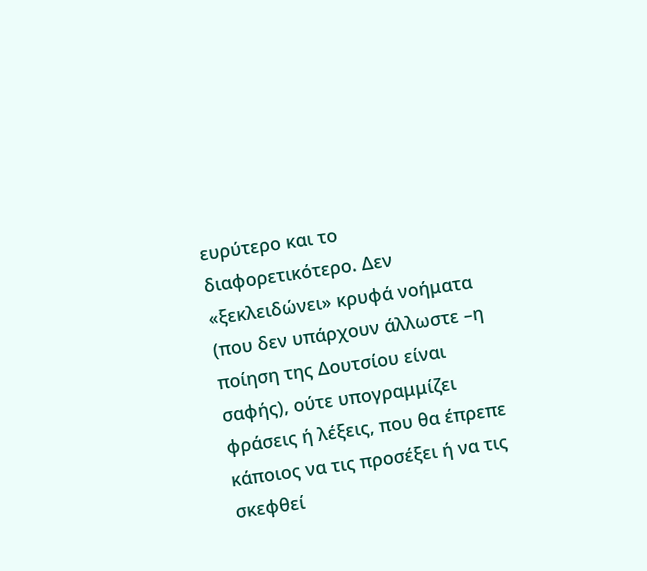ευρύτερο και το διαφορετικότερο. Δεν «ξεκλειδώνει» κρυφά νοήματα (που δεν υπάρχουν άλλωστε –η ποίηση της Δουτσίου είναι σαφής), ούτε υπογραμμίζει φράσεις ή λέξεις, που θα έπρεπε κάποιος να τις προσέξει ή να τις σκεφθεί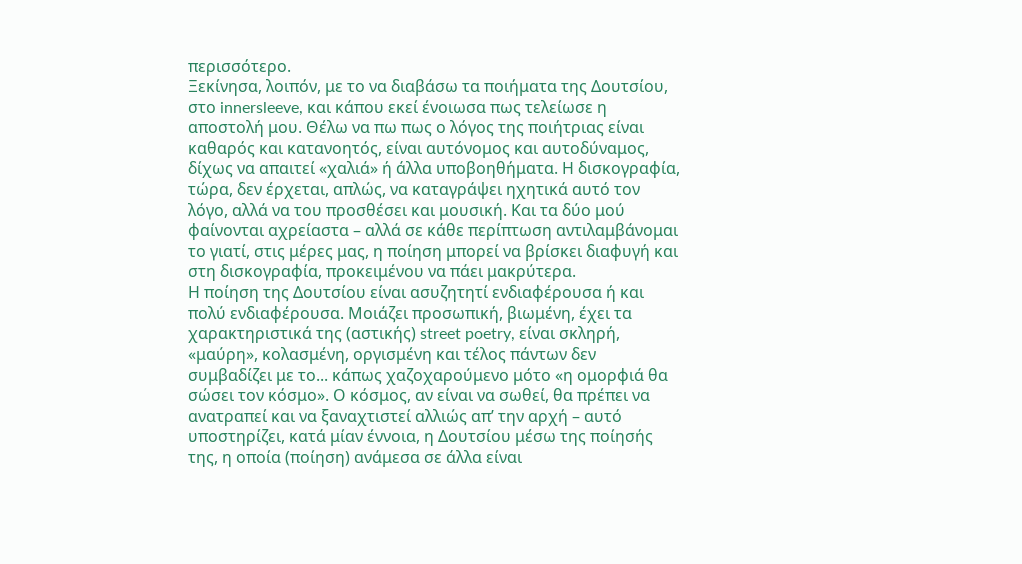περισσότερο.
Ξεκίνησα, λοιπόν, με το να διαβάσω τα ποιήματα της Δουτσίου, στο innersleeve, και κάπου εκεί ένοιωσα πως τελείωσε η αποστολή μου. Θέλω να πω πως ο λόγος της ποιήτριας είναι καθαρός και κατανοητός, είναι αυτόνομος και αυτοδύναμος, δίχως να απαιτεί «χαλιά» ή άλλα υποβοηθήματα. Η δισκογραφία, τώρα, δεν έρχεται, απλώς, να καταγράψει ηχητικά αυτό τον λόγο, αλλά να του προσθέσει και μουσική. Και τα δύο μού φαίνονται αχρείαστα – αλλά σε κάθε περίπτωση αντιλαμβάνομαι το γιατί, στις μέρες μας, η ποίηση μπορεί να βρίσκει διαφυγή και στη δισκογραφία, προκειμένου να πάει μακρύτερα.
Η ποίηση της Δουτσίου είναι ασυζητητί ενδιαφέρουσα ή και πολύ ενδιαφέρουσα. Μοιάζει προσωπική, βιωμένη, έχει τα χαρακτηριστικά της (αστικής) street poetry, είναι σκληρή, «μαύρη», κολασμένη, οργισμένη και τέλος πάντων δεν συμβαδίζει με το... κάπως χαζοχαρούμενο μότο «η ομορφιά θα σώσει τον κόσμο». Ο κόσμος, αν είναι να σωθεί, θα πρέπει να ανατραπεί και να ξαναχτιστεί αλλιώς απ’ την αρχή – αυτό υποστηρίζει, κατά μίαν έννοια, η Δουτσίου μέσω της ποίησής της, η οποία (ποίηση) ανάμεσα σε άλλα είναι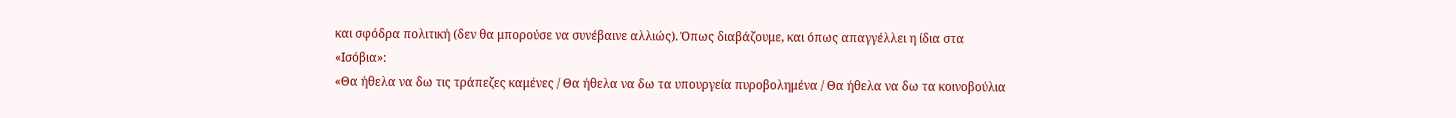και σφόδρα πολιτική (δεν θα μπορούσε να συνέβαινε αλλιώς). Όπως διαβάζουμε, και όπως απαγγέλλει η ίδια στα «Ισόβια»:
«Θα ήθελα να δω τις τράπεζες καμένες / Θα ήθελα να δω τα υπουργεία πυροβολημένα / Θα ήθελα να δω τα κοινοβούλια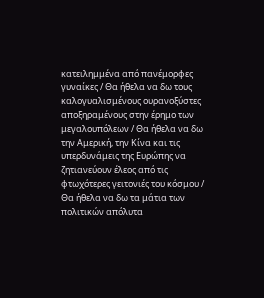κατειλημμένα από πανέμορφες γυναίκες / Θα ήθελα να δω τους καλογυαλισμένους ουρανοξύστες αποξηραμένους στην έρημο των μεγαλουπόλεων / Θα ήθελα να δω την Αμερική, την Κίνα και τις υπερδυνάμεις της Ευρώπης να ζητιανεύουν έλεος από τις φτωχότερες γειτονιές του κόσμου / Θα ήθελα να δω τα μάτια των πολιτικών απόλυτα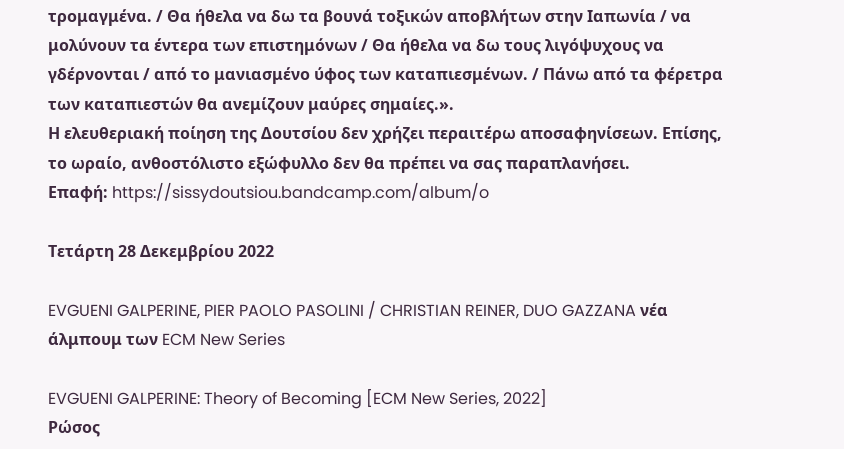τρομαγμένα. / Θα ήθελα να δω τα βουνά τοξικών αποβλήτων στην Ιαπωνία / να μολύνουν τα έντερα των επιστημόνων / Θα ήθελα να δω τους λιγόψυχους να γδέρνονται / από το μανιασμένο ύφος των καταπιεσμένων. / Πάνω από τα φέρετρα των καταπιεστών θα ανεμίζουν μαύρες σημαίες.».
Η ελευθεριακή ποίηση της Δουτσίου δεν χρήζει περαιτέρω αποσαφηνίσεων. Επίσης, το ωραίο, ανθοστόλιστο εξώφυλλο δεν θα πρέπει να σας παραπλανήσει.
Επαφή: https://sissydoutsiou.bandcamp.com/album/o

Τετάρτη 28 Δεκεμβρίου 2022

EVGUENI GALPERINE, PIER PAOLO PASOLINI / CHRISTIAN REINER, DUO GAZZANA νέα άλμπουμ των ECM New Series

EVGUENI GALPERINE: Theory of Becoming [ECM New Series, 2022]
Ρώσος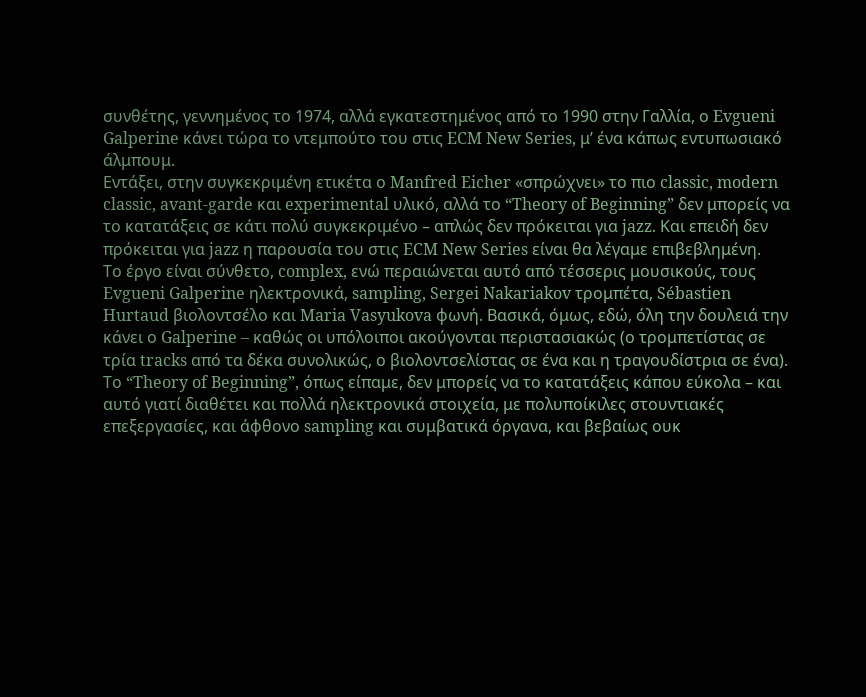συνθέτης, γεννημένος το 1974, αλλά εγκατεστημένος από το 1990 στην Γαλλία, ο Evgueni Galperine κάνει τώρα το ντεμπούτο του στις ECM New Series, μ’ ένα κάπως εντυπωσιακό άλμπουμ.
Εντάξει, στην συγκεκριμένη ετικέτα ο Manfred Eicher «σπρώχνει» το πιο classic, modern classic, avant-garde και experimental υλικό, αλλά το “Theory of Beginning” δεν μπορείς να το κατατάξεις σε κάτι πολύ συγκεκριμένο – απλώς δεν πρόκειται για jazz. Και επειδή δεν πρόκειται για jazz η παρουσία του στις ECM New Series είναι θα λέγαμε επιβεβλημένη.
Το έργο είναι σύνθετο, complex, ενώ περαιώνεται αυτό από τέσσερις μουσικούς, τους Evgueni Galperine ηλεκτρονικά, sampling, Sergei Nakariakov τρομπέτα, Sébastien Hurtaud βιολοντσέλο και Maria Vasyukova φωνή. Βασικά, όμως, εδώ, όλη την δουλειά την κάνει ο Galperine – καθώς οι υπόλοιποι ακούγονται περιστασιακώς (ο τρομπετίστας σε τρία tracks από τα δέκα συνολικώς, ο βιολοντσελίστας σε ένα και η τραγουδίστρια σε ένα).
Το “Theory of Beginning”, όπως είπαμε, δεν μπορείς να το κατατάξεις κάπου εύκολα – και αυτό γιατί διαθέτει και πολλά ηλεκτρονικά στοιχεία, με πολυποίκιλες στουντιακές επεξεργασίες, και άφθονο sampling και συμβατικά όργανα, και βεβαίως ουκ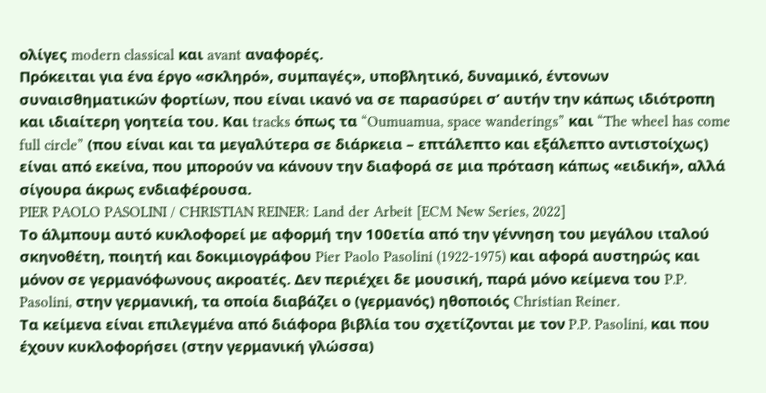ολίγες modern classical και avant αναφορές.
Πρόκειται για ένα έργο «σκληρό», συμπαγές», υποβλητικό, δυναμικό, έντονων συναισθηματικών φορτίων, που είναι ικανό να σε παρασύρει σ’ αυτήν την κάπως ιδιότροπη και ιδιαίτερη γοητεία του. Και tracks όπως τα “Oumuamua, space wanderings” και “The wheel has come full circle” (που είναι και τα μεγαλύτερα σε διάρκεια – επτάλεπτο και εξάλεπτο αντιστοίχως) είναι από εκείνα, που μπορούν να κάνουν την διαφορά σε μια πρόταση κάπως «ειδική», αλλά σίγουρα άκρως ενδιαφέρουσα.
PIER PAOLO PASOLINI / CHRISTIAN REINER: Land der Arbeit [ECM New Series, 2022]
Το άλμπουμ αυτό κυκλοφορεί με αφορμή την 100ετία από την γέννηση του μεγάλου ιταλού σκηνοθέτη, ποιητή και δοκιμιογράφου Pier Paolo Pasolini (1922-1975) και αφορά αυστηρώς και μόνον σε γερμανόφωνους ακροατές. Δεν περιέχει δε μουσική, παρά μόνο κείμενα του P.P. Pasolini, στην γερμανική, τα οποία διαβάζει ο (γερμανός) ηθοποιός Christian Reiner.
Τα κείμενα είναι επιλεγμένα από διάφορα βιβλία του σχετίζονται με τον P.P. Pasolini, και που έχουν κυκλοφορήσει (στην γερμανική γλώσσα)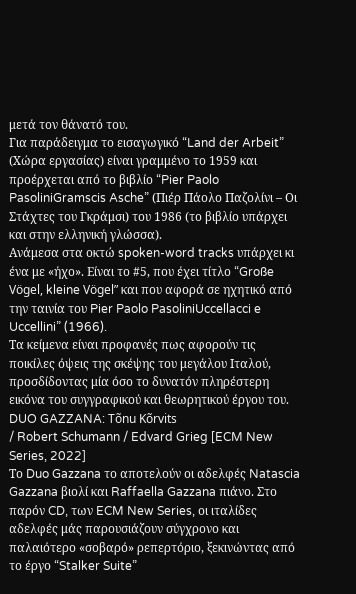μετά τον θάνατό του.
Για παράδειγμα το εισαγωγικό “Land der Arbeit” (Χώρα εργασίας) είναι γραμμένο το 1959 και προέρχεται από το βιβλίο “Pier Paolo PasoliniGramscis Asche” (Πιέρ Πάολο Παζολίνι – Οι Στάχτες του Γκράμσι) του 1986 (το βιβλίο υπάρχει και στην ελληνική γλώσσα).
Ανάμεσα στα οκτώ spoken-word tracks υπάρχει κι ένα με «ήχο». Είναι το #5, που έχει τίτλο “Große Vögel, kleine Vögel” και που αφορά σε ηχητικό από την ταινία του Pier Paolo PasoliniUccellacci e Uccellini” (1966).
Τα κείμενα είναι προφανές πως αφορούν τις ποικίλες όψεις της σκέψης του μεγάλου Ιταλού, προσδίδοντας μία όσο το δυνατόν πληρέστερη εικόνα του συγγραφικού και θεωρητικού έργου του.
DUO GAZZANA: Tõnu Kõrvits
/ Robert Schumann / Edvard Grieg [ECM New Series, 2022]
Το Duo Gazzana το αποτελούν οι αδελφές Natascia Gazzana βιολί και Raffaella Gazzana πιάνο. Στο παρόν CD, των ECM New Series, οι ιταλίδες αδελφές μάς παρουσιάζουν σύγχρονο και παλαιότερο «σοβαρό» ρεπερτόριο, ξεκινώντας από το έργο “Stalker Suite”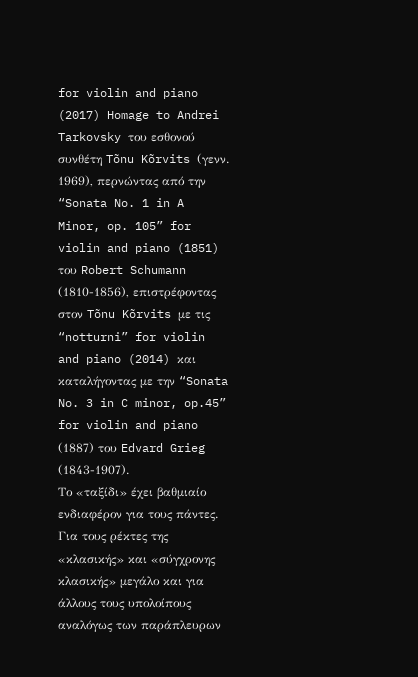for violin and piano (2017) Homage to Andrei Tarkovsky του εσθονού συνθέτη Tõnu Kõrvits (γενν. 1969), περνώντας από την “Sonata No. 1 in A Minor, op. 105” for violin and piano (1851) του Robert Schumann (1810-1856), επιστρέφοντας στον Tõnu Kõrvits με τις “notturni” for violin and piano (2014) και καταλήγοντας με την “Sonata No. 3 in C minor, op.45” for violin and piano (1887) του Edvard Grieg (1843-1907).
Το «ταξίδι» έχει βαθμιαίο ενδιαφέρον για τους πάντες. Για τους ρέκτες της «κλασικής» και «σύγχρονης κλασικής» μεγάλο και για άλλους τους υπολοίπους αναλόγως των παράπλευρων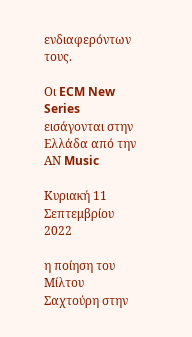ενδιαφερόντων τους.

Οι ECM New Series εισάγονται στην Ελλάδα από την ΑΝ Music

Κυριακή 11 Σεπτεμβρίου 2022

η ποίηση του Μίλτου Σαχτούρη στην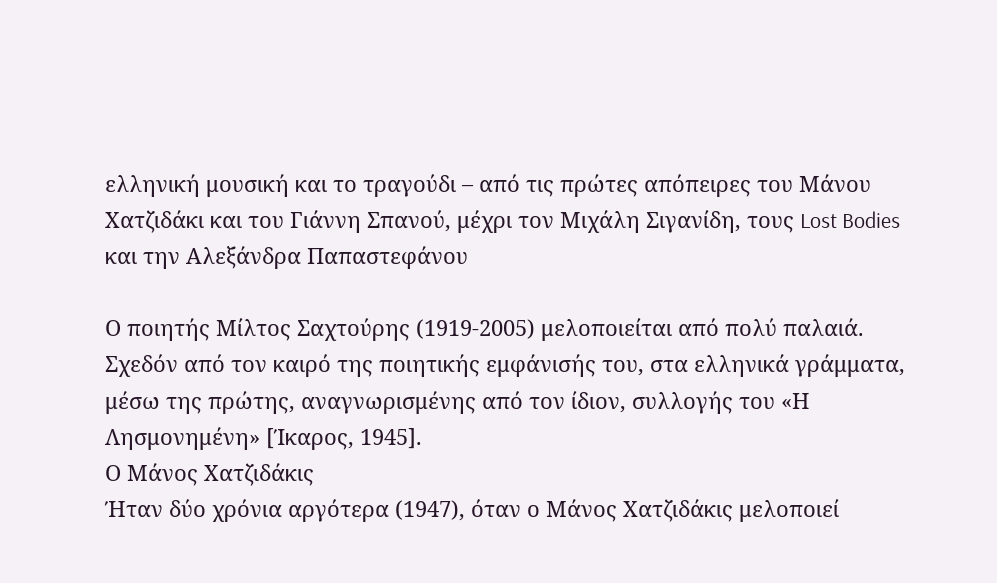ελληνική μουσική και το τραγούδι – από τις πρώτες απόπειρες του Μάνου Χατζιδάκι και του Γιάννη Σπανού, μέχρι τον Μιχάλη Σιγανίδη, τους Lost Bodies και την Αλεξάνδρα Παπαστεφάνου

Ο ποιητής Μίλτος Σαχτούρης (1919-2005) μελοποιείται από πολύ παλαιά. Σχεδόν από τον καιρό της ποιητικής εμφάνισής του, στα ελληνικά γράμματα, μέσω της πρώτης, αναγνωρισμένης από τον ίδιον, συλλογής του «Η Λησμονημένη» [Ίκαρος, 1945].
Ο Μάνος Χατζιδάκις
Ήταν δύο χρόνια αργότερα (1947), όταν ο Μάνος Χατζιδάκις μελοποιεί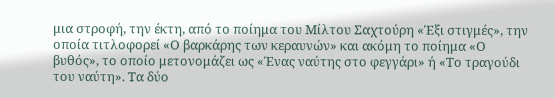μια στροφή, την έκτη, από το ποίημα του Μίλτου Σαχτούρη «Έξι στιγμές», την οποία τιτλοφορεί «Ο βαρκάρης των κεραυνών» και ακόμη το ποίημα «Ο βυθός», το οποίο μετονομάζει ως «Ένας ναύτης στο φεγγάρι» ή «Το τραγούδι του ναύτη». Τα δύο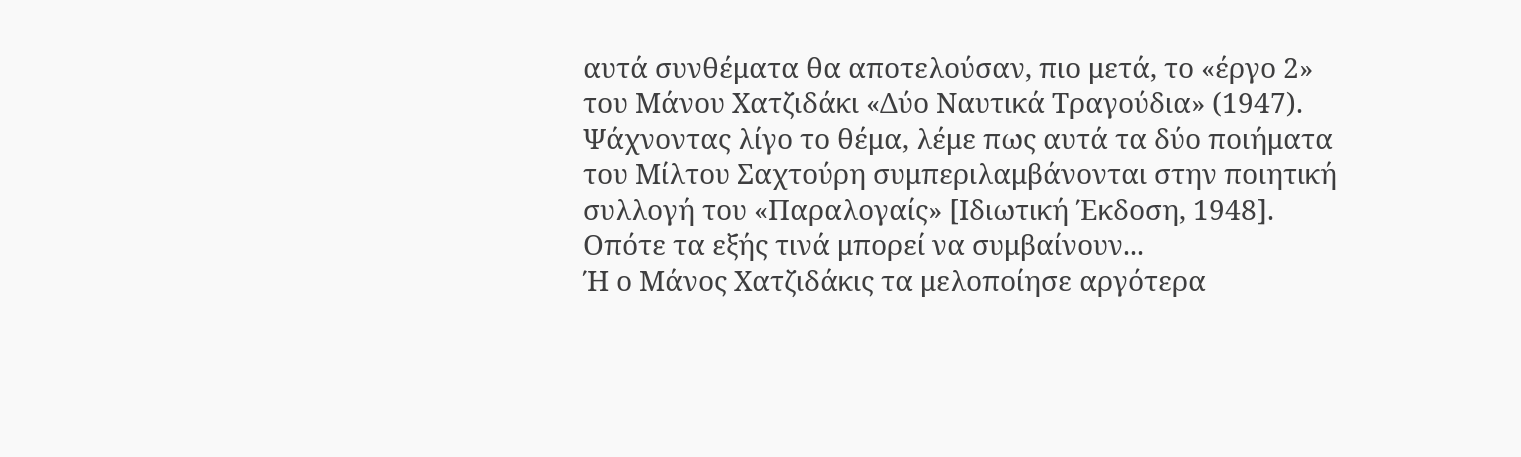αυτά συνθέματα θα αποτελούσαν, πιο μετά, το «έργο 2» του Μάνου Χατζιδάκι «Δύο Ναυτικά Τραγούδια» (1947).
Ψάχνοντας λίγο το θέμα, λέμε πως αυτά τα δύο ποιήματα του Μίλτου Σαχτούρη συμπεριλαμβάνονται στην ποιητική συλλογή του «Παραλογαίς» [Ιδιωτική Έκδοση, 1948]. Οπότε τα εξής τινά μπορεί να συμβαίνουν...
Ή ο Μάνος Χατζιδάκις τα μελοποίησε αργότερα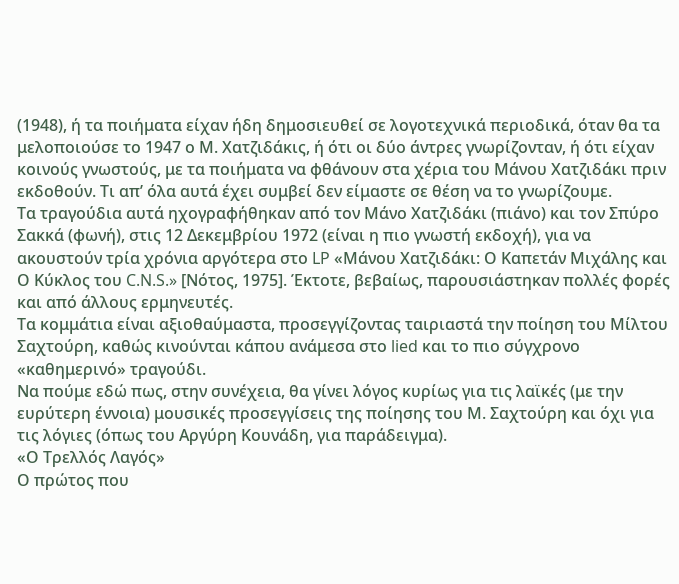(1948), ή τα ποιήματα είχαν ήδη δημοσιευθεί σε λογοτεχνικά περιοδικά, όταν θα τα μελοποιούσε το 1947 ο Μ. Χατζιδάκις, ή ότι οι δύο άντρες γνωρίζονταν, ή ότι είχαν κοινούς γνωστούς, με τα ποιήματα να φθάνουν στα χέρια του Μάνου Χατζιδάκι πριν εκδοθούν. Τι απ’ όλα αυτά έχει συμβεί δεν είμαστε σε θέση να το γνωρίζουμε.
Τα τραγούδια αυτά ηχογραφήθηκαν από τον Μάνο Χατζιδάκι (πιάνο) και τον Σπύρο Σακκά (φωνή), στις 12 Δεκεμβρίου 1972 (είναι η πιο γνωστή εκδοχή), για να ακουστούν τρία χρόνια αργότερα στο LP «Μάνου Χατζιδάκι: Ο Καπετάν Μιχάλης και Ο Κύκλος του C.N.S.» [Νότος, 1975]. Έκτοτε, βεβαίως, παρουσιάστηκαν πολλές φορές και από άλλους ερμηνευτές.
Τα κομμάτια είναι αξιοθαύμαστα, προσεγγίζοντας ταιριαστά την ποίηση του Μίλτου Σαχτούρη, καθώς κινούνται κάπου ανάμεσα στο lied και το πιο σύγχρονο «καθημερινό» τραγούδι.
Να πούμε εδώ πως, στην συνέχεια, θα γίνει λόγος κυρίως για τις λαϊκές (με την ευρύτερη έννοια) μουσικές προσεγγίσεις της ποίησης του Μ. Σαχτούρη και όχι για τις λόγιες (όπως του Αργύρη Κουνάδη, για παράδειγμα).
«Ο Τρελλός Λαγός»
Ο πρώτος που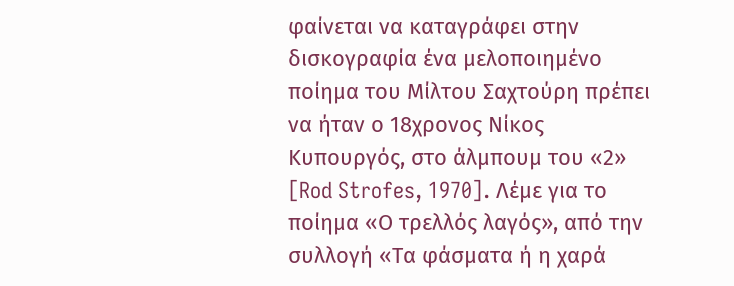φαίνεται να καταγράφει στην δισκογραφία ένα μελοποιημένο ποίημα του Μίλτου Σαχτούρη πρέπει να ήταν ο 18χρονος Νίκος Κυπουργός, στο άλμπουμ του «2» [Rod Strofes, 1970]. Λέμε για το ποίημα «Ο τρελλός λαγός», από την συλλογή «Τα φάσματα ή η χαρά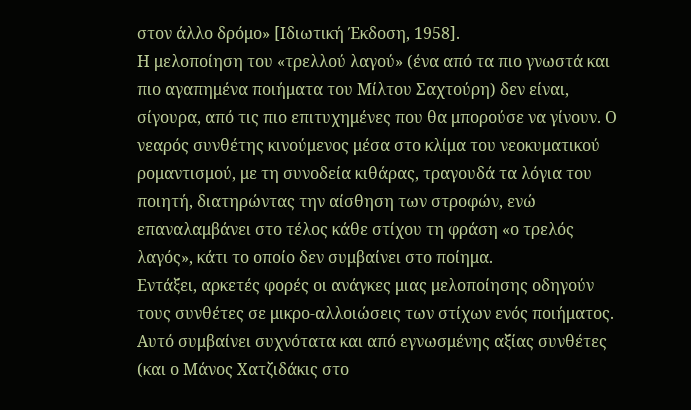στον άλλο δρόμο» [Ιδιωτική Έκδοση, 1958].
Η μελοποίηση του «τρελλού λαγού» (ένα από τα πιο γνωστά και πιο αγαπημένα ποιήματα του Μίλτου Σαχτούρη) δεν είναι, σίγουρα, από τις πιο επιτυχημένες που θα μπορούσε να γίνουν. Ο νεαρός συνθέτης κινούμενος μέσα στο κλίμα του νεοκυματικού ρομαντισμού, με τη συνοδεία κιθάρας, τραγουδά τα λόγια του ποιητή, διατηρώντας την αίσθηση των στροφών, ενώ επαναλαμβάνει στο τέλος κάθε στίχου τη φράση «ο τρελός λαγός», κάτι το οποίο δεν συμβαίνει στο ποίημα.
Εντάξει, αρκετές φορές οι ανάγκες μιας μελοποίησης οδηγούν τους συνθέτες σε μικρο-αλλοιώσεις των στίχων ενός ποιήματος. Αυτό συμβαίνει συχνότατα και από εγνωσμένης αξίας συνθέτες (και ο Μάνος Χατζιδάκις στο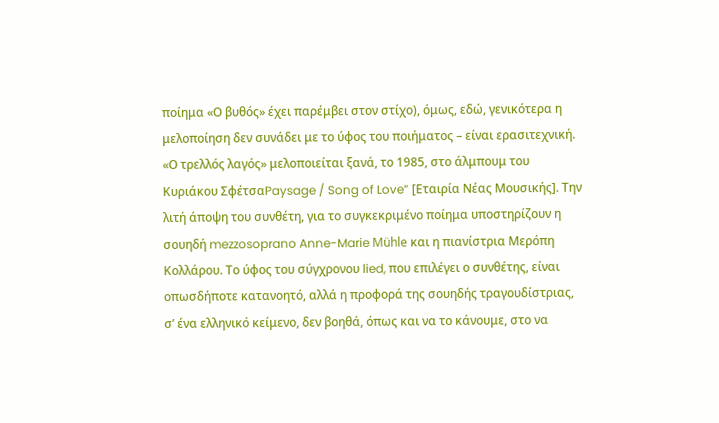ποίημα «Ο βυθός» έχει παρέμβει στον στίχο), όμως, εδώ, γενικότερα η μελοποίηση δεν συνάδει με το ύφος του ποιήματος – είναι ερασιτεχνική.
«Ο τρελλός λαγός» μελοποιείται ξανά, το 1985, στο άλμπουμ του Κυριάκου ΣφέτσαPaysage / Song of Love” [Εταιρία Νέας Μουσικής]. Την λιτή άποψη του συνθέτη, για το συγκεκριμένο ποίημα υποστηρίζουν η σουηδή mezzosoprano Anne-Marie Mühle και η πιανίστρια Μερόπη Κολλάρου. Το ύφος του σύγχρονου lied, που επιλέγει ο συνθέτης, είναι οπωσδήποτε κατανοητό, αλλά η προφορά της σουηδής τραγουδίστριας, σ’ ένα ελληνικό κείμενο, δεν βοηθά, όπως και να το κάνουμε, στο να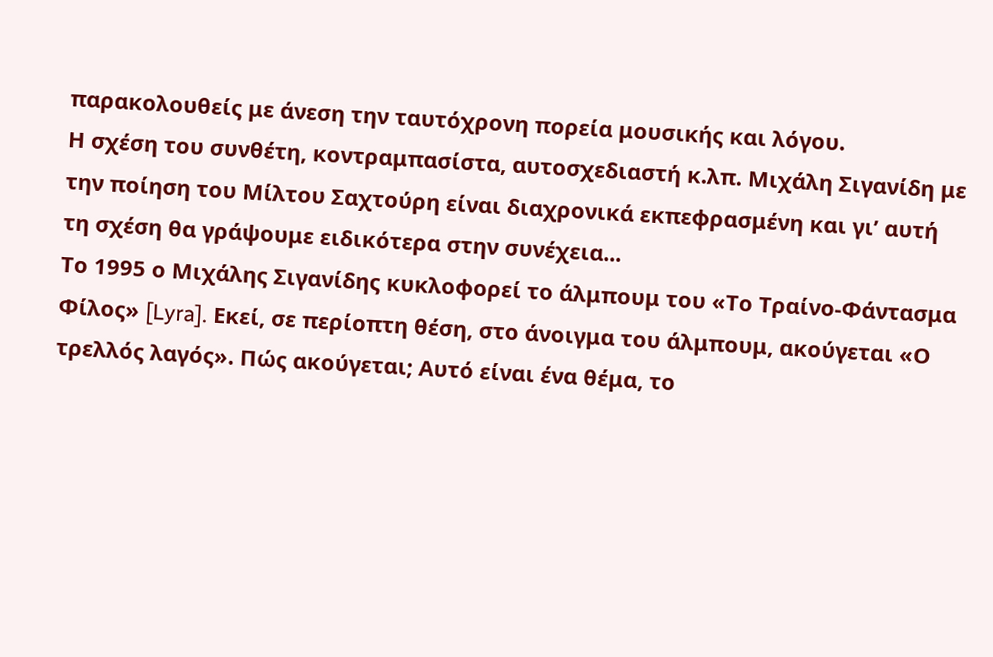παρακολουθείς με άνεση την ταυτόχρονη πορεία μουσικής και λόγου.
Η σχέση του συνθέτη, κοντραμπασίστα, αυτοσχεδιαστή κ.λπ. Μιχάλη Σιγανίδη με την ποίηση του Μίλτου Σαχτούρη είναι διαχρονικά εκπεφρασμένη και γι’ αυτή τη σχέση θα γράψουμε ειδικότερα στην συνέχεια...
Το 1995 ο Μιχάλης Σιγανίδης κυκλοφορεί το άλμπουμ του «Το Τραίνο-Φάντασμα Φίλος» [Lyra]. Εκεί, σε περίοπτη θέση, στο άνοιγμα του άλμπουμ, ακούγεται «Ο τρελλός λαγός». Πώς ακούγεται; Αυτό είναι ένα θέμα, το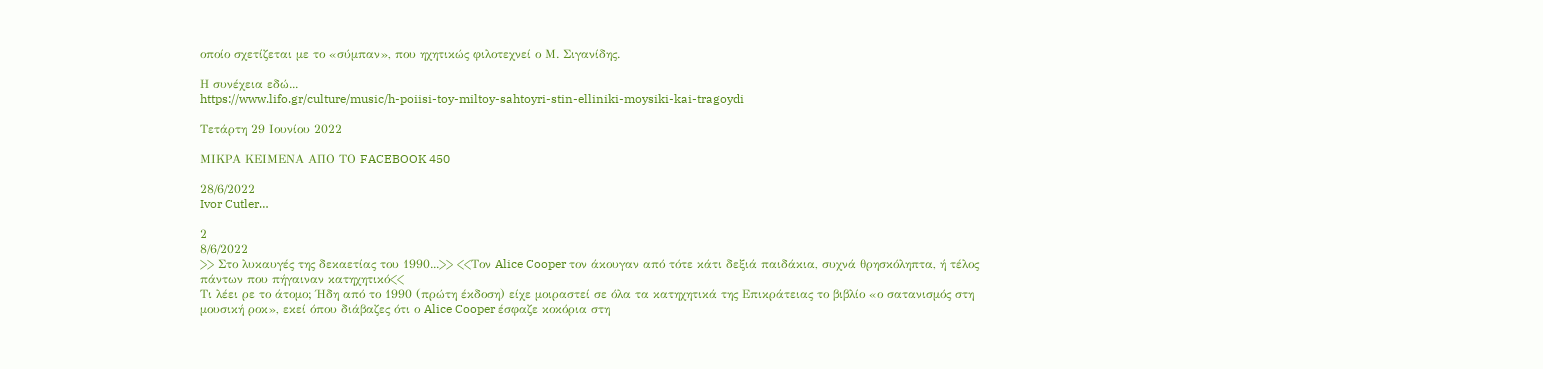οποίο σχετίζεται με το «σύμπαν», που ηχητικώς φιλοτεχνεί ο Μ. Σιγανίδης.

Η συνέχεια εδώ...
https://www.lifo.gr/culture/music/h-poiisi-toy-miltoy-sahtoyri-stin-elliniki-moysiki-kai-tragoydi

Τετάρτη 29 Ιουνίου 2022

ΜΙΚΡΑ ΚΕΙΜΕΝΑ ΑΠΟ ΤΟ FACEBOOK 450

28/6/2022
Ivor Cutler…

2
8/6/2022
>> Στο λυκαυγές της δεκαετίας του 1990...>> <<Τον Alice Cooper τον άκουγαν από τότε κάτι δεξιά παιδάκια, συχνά θρησκόληπτα, ή τέλος πάντων που πήγαιναν κατηχητικό<<
Τι λέει ρε το άτομο; Ήδη από το 1990 (πρώτη έκδοση) είχε μοιραστεί σε όλα τα κατηχητικά της Επικράτειας το βιβλίο «ο σατανισμός στη μουσική ροκ», εκεί όπου διάβαζες ότι ο Alice Cooper έσφαζε κοκόρια στη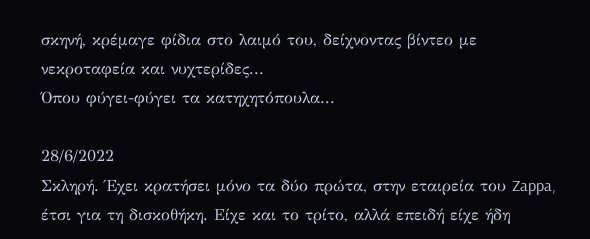σκηνή, κρέμαγε φίδια στο λαιμό του, δείχνοντας βίντεο με νεκροταφεία και νυχτερίδες...
Όπου φύγει-φύγει τα κατηχητόπουλα...

28/6/2022
Σκληρή. Έχει κρατήσει μόνο τα δύο πρώτα, στην εταιρεία του Zappa, έτσι για τη δισκοθήκη. Είχε και το τρίτο, αλλά επειδή είχε ήδη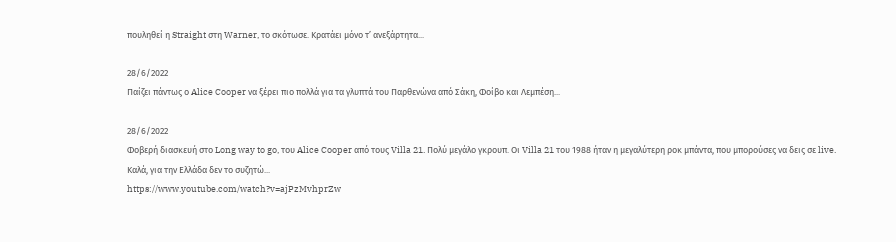πουληθεί η Straight στη Warner, το σκότωσε. Κρατάει μόνο τ’ ανεξάρτητα...

28/6/2022
Παίζει πάντως ο Alice Cooper να ξέρει πιο πολλά για τα γλυπτά του Παρθενώνα από Σάκη, Φοίβο και Λεμπέση...

28/6/2022
Φοβερή διασκευή στο Long way to go, του Alice Cooper από τους Villa 21. Πολύ μεγάλο γκρουπ. Οι Villa 21 του 1988 ήταν η μεγαλύτερη ροκ μπάντα, που μπορούσες να δεις σε live. Καλά, για την Ελλάδα δεν το συζητώ...
https://www.youtube.com/watch?v=ajPzMvhprZw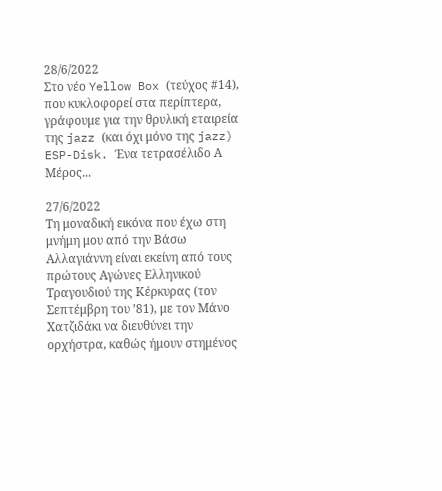28/6/2022
Στο νέο Yellow Box (τεύχος #14), που κυκλοφορεί στα περίπτερα, γράφουμε για την θρυλική εταιρεία της jazz (και όχι μόνο της jazz) ESP-Disk. Ένα τετρασέλιδο Α Μέρος...

27/6/2022
Τη μοναδική εικόνα που έχω στη μνήμη μου από την Βάσω Αλλαγιάννη είναι εκείνη από τους πρώτους Αγώνες Ελληνικού Τραγουδιού της Κέρκυρας (τον Σεπτέμβρη του ’81), με τον Μάνο Χατζιδάκι να διευθύνει την ορχήστρα, καθώς ήμουν στημένος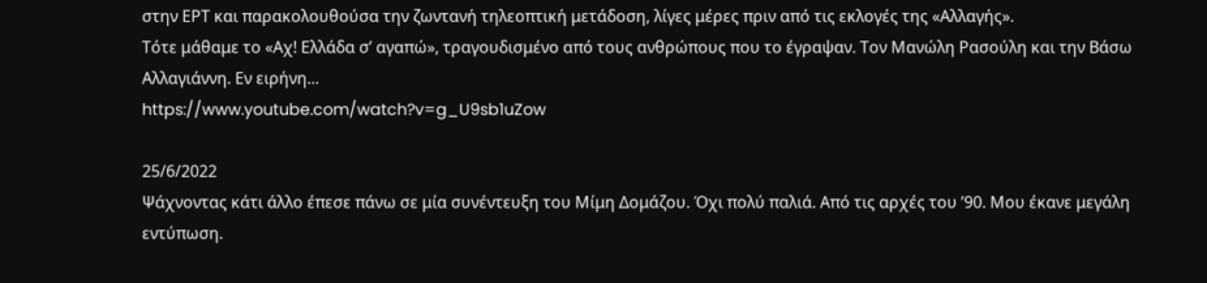στην ΕΡΤ και παρακολουθούσα την ζωντανή τηλεοπτική μετάδοση, λίγες μέρες πριν από τις εκλογές της «Αλλαγής».
Τότε μάθαμε το «Αχ! Ελλάδα σ’ αγαπώ», τραγουδισμένο από τους ανθρώπους που το έγραψαν. Τον Μανώλη Ρασούλη και την Βάσω Αλλαγιάννη. Εν ειρήνη...
https://www.youtube.com/watch?v=g_U9sb1uZow

25/6/2022
Ψάχνοντας κάτι άλλο έπεσε πάνω σε μία συνέντευξη του Μίμη Δομάζου. Όχι πολύ παλιά. Από τις αρχές του ’90. Μου έκανε μεγάλη εντύπωση.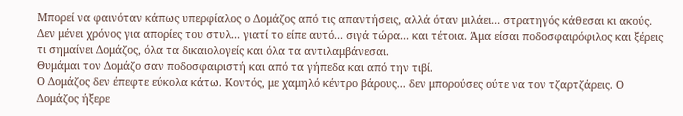Μπορεί να φαινόταν κάπως υπερφίαλος ο Δομάζος από τις απαντήσεις, αλλά όταν μιλάει... στρατηγός κάθεσαι κι ακούς. Δεν μένει χρόνος για απορίες του στυλ... γιατί το είπε αυτό... σιγά τώρα... και τέτοια. Άμα είσαι ποδοσφαιρόφιλος και ξέρεις τι σημαίνει Δομάζος, όλα τα δικαιολογείς και όλα τα αντιλαμβάνεσαι.
Θυμάμαι τον Δομάζο σαν ποδοσφαιριστή και από τα γήπεδα και από την τιβί.
Ο Δομάζος δεν έπεφτε εύκολα κάτω. Κοντός, με χαμηλό κέντρο βάρους... δεν μπορούσες ούτε να τον τζαρτζάρεις. Ο Δομάζος ήξερε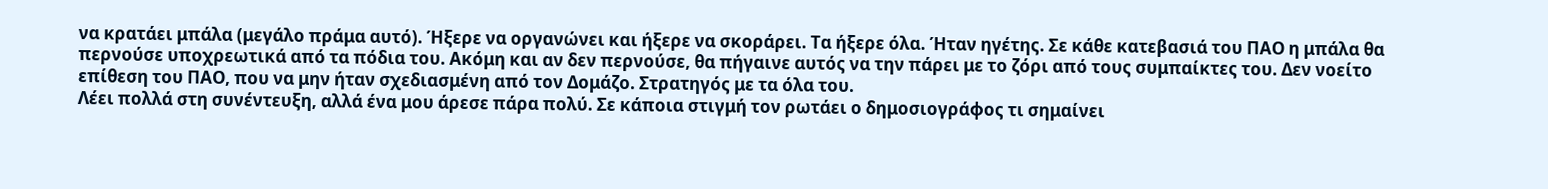να κρατάει μπάλα (μεγάλο πράμα αυτό). Ήξερε να οργανώνει και ήξερε να σκοράρει. Τα ήξερε όλα. Ήταν ηγέτης. Σε κάθε κατεβασιά του ΠΑΟ η μπάλα θα περνούσε υποχρεωτικά από τα πόδια του. Ακόμη και αν δεν περνούσε, θα πήγαινε αυτός να την πάρει με το ζόρι από τους συμπαίκτες του. Δεν νοείτο επίθεση του ΠΑΟ, που να μην ήταν σχεδιασμένη από τον Δομάζο. Στρατηγός με τα όλα του.
Λέει πολλά στη συνέντευξη, αλλά ένα μου άρεσε πάρα πολύ. Σε κάποια στιγμή τον ρωτάει ο δημοσιογράφος τι σημαίνει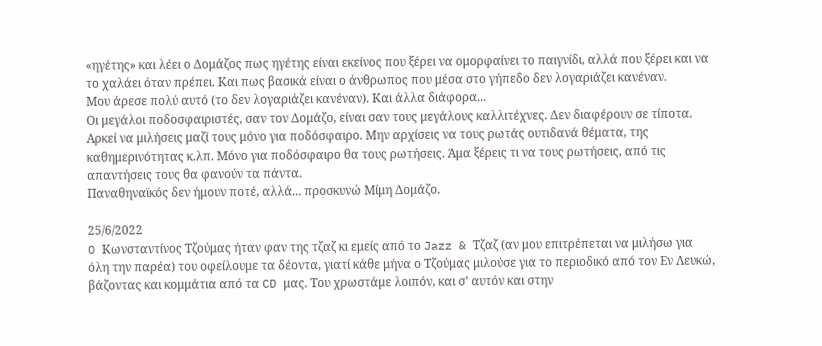«ηγέτης» και λέει ο Δομάζος πως ηγέτης είναι εκείνος που ξέρει να ομορφαίνει το παιγνίδι, αλλά που ξέρει και να το χαλάει όταν πρέπει. Και πως βασικά είναι ο άνθρωπος που μέσα στο γήπεδο δεν λογαριάζει κανέναν.
Μου άρεσε πολύ αυτό (το δεν λογαριάζει κανέναν). Και άλλα διάφορα...
Οι μεγάλοι ποδοσφαιριστές, σαν τον Δομάζο, είναι σαν τους μεγάλους καλλιτέχνες. Δεν διαφέρουν σε τίποτα. Αρκεί να μιλήσεις μαζί τους μόνο για ποδόσφαιρο. Μην αρχίσεις να τους ρωτάς ουτιδανά θέματα, της καθημερινότητας κ.λπ. Μόνο για ποδόσφαιρο θα τους ρωτήσεις. Άμα ξέρεις τι να τους ρωτήσεις, από τις απαντήσεις τους θα φανούν τα πάντα.
Παναθηναϊκός δεν ήμουν ποτέ, αλλά... προσκυνώ Μίμη Δομάζο.

25/6/2022
O Κωνσταντίνος Τζούμας ήταν φαν της τζαζ κι εμείς από το Jazz & Τζαζ (αν μου επιτρέπεται να μιλήσω για όλη την παρέα) του οφείλουμε τα δέοντα, γιατί κάθε μήνα ο Τζούμας μιλούσε για το περιοδικό από τον Εν Λευκώ, βάζοντας και κομμάτια από τα CD μας. Του χρωστάμε λοιπόν, και σ’ αυτόν και στην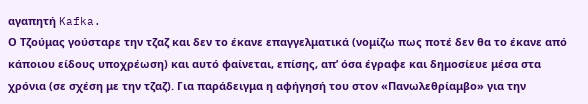αγαπητή Kafka.
Ο Τζούμας γούσταρε την τζαζ και δεν το έκανε επαγγελματικά (νομίζω πως ποτέ δεν θα το έκανε από κάποιου είδους υποχρέωση) και αυτό φαίνεται, επίσης, απ’ όσα έγραφε και δημοσίευε μέσα στα χρόνια (σε σχέση με την τζαζ). Για παράδειγμα η αφήγησή του στον «Πανωλεθρίαμβο» για την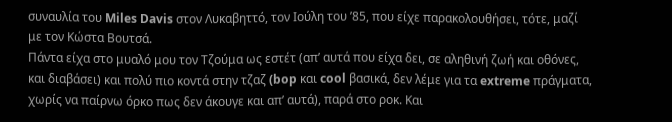συναυλία του Miles Davis στον Λυκαβηττό, τον Ιούλη του ’85, που είχε παρακολουθήσει, τότε, μαζί με τον Κώστα Βουτσά.
Πάντα είχα στο μυαλό μου τον Τζούμα ως εστέτ (απ’ αυτά που είχα δει, σε αληθινή ζωή και οθόνες, και διαβάσει) και πολύ πιο κοντά στην τζαζ (bop και cool βασικά, δεν λέμε για τα extreme πράγματα, χωρίς να παίρνω όρκο πως δεν άκουγε και απ’ αυτά), παρά στο ροκ. Και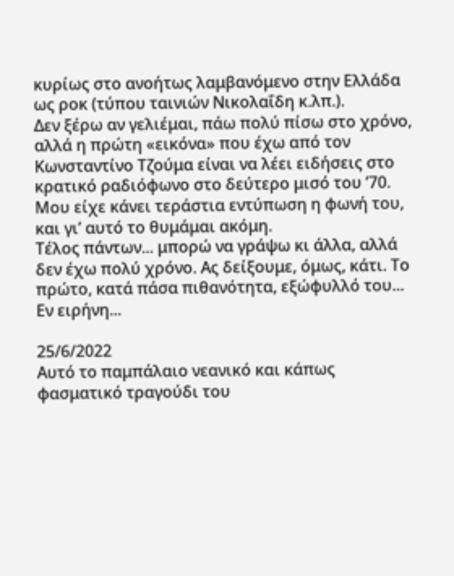κυρίως στο ανοήτως λαμβανόμενο στην Ελλάδα ως ροκ (τύπου ταινιών Νικολαΐδη κ.λπ.).
Δεν ξέρω αν γελιέμαι, πάω πολύ πίσω στο χρόνο, αλλά η πρώτη «εικόνα» που έχω από τον Κωνσταντίνο Τζούμα είναι να λέει ειδήσεις στο κρατικό ραδιόφωνο στο δεύτερο μισό του ’70. Μου είχε κάνει τεράστια εντύπωση η φωνή του, και γι’ αυτό το θυμάμαι ακόμη.
Τέλος πάντων... μπορώ να γράψω κι άλλα, αλλά δεν έχω πολύ χρόνο. Ας δείξουμε, όμως, κάτι. Το πρώτο, κατά πάσα πιθανότητα, εξώφυλλό του... Εν ειρήνη...

25/6/2022
Αυτό το παμπάλαιο νεανικό και κάπως φασματικό τραγούδι του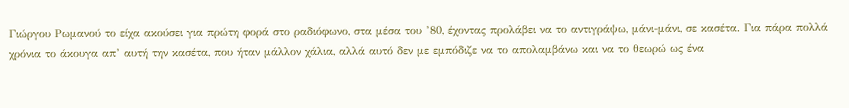Γιώργου Ρωμανού το είχα ακούσει για πρώτη φορά στο ραδιόφωνο, στα μέσα του ’80, έχοντας προλάβει να το αντιγράψω, μάνι-μάνι, σε κασέτα. Για πάρα πολλά χρόνια το άκουγα απ’ αυτή την κασέτα, που ήταν μάλλον χάλια, αλλά αυτό δεν με εμπόδιζε να το απολαμβάνω και να το θεωρώ ως ένα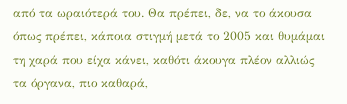από τα ωραιότερά του. Θα πρέπει, δε, να το άκουσα όπως πρέπει, κάποια στιγμή μετά το 2005 και θυμάμαι τη χαρά που είχα κάνει, καθότι άκουγα πλέον αλλιώς τα όργανα, πιο καθαρά,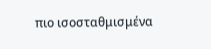πιο ισοσταθμισμένα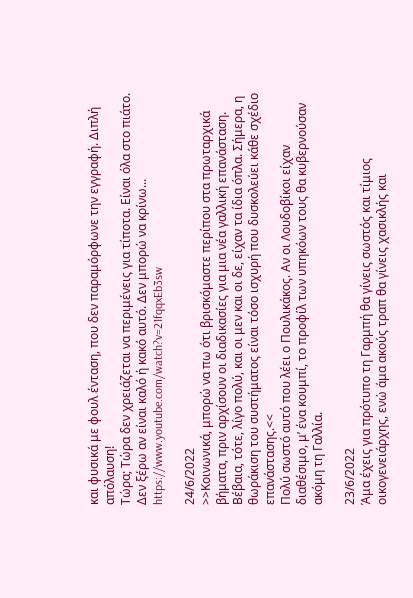και φυσικά με φουλ ένταση, που δεν παραμόρφωνε την εγγραφή. Διπλή απόλαυση!
Τώρα; Τώρα δεν χρειάζεται να περιμένεις για τίποτα. Είναι όλα στο πιάτο.
Δεν ξέρω αν είναι καλό ή κακό αυτό. Δεν μπορώ να κρίνω...
https://www.youtube.com/watch?v=21fqqxEb3sw

24/6/2022
>>Κοινωνικά, μπορώ να πω ότι βρισκόμαστε περίπου στα πρωταρχικά βήματα, πριν αρχίσουν οι διαδικασίες για μια νέα γαλλική επανάσταση. Βέβαια, τότε, λίγο πολύ, και οι μεν και οι δε, είχαν τα ίδια όπλα. Σήμερα, η θωράκιση του συστήματος είναι τόσο ισχυρή που δυσκολεύει κάθε σχέδιο επανάστασης.<<
Πολύ σωστό αυτό που λέει ο Πουλικάκος. Αν οι Λουδοβίκοι είχαν διαθέσιμο, μ’ ένα κουμπί, το προφίλ των υπηκόων τους θα κυβερνούσαν ακόμη τη Γαλλία.

23/6/2022
Άμα έχεις για πρότυπο τη Γαρμπή θα γίνεις σωστός και τίμιος οικογενειάρχης, ενώ άμα ακούς τραπ θα γίνεις χασικλής και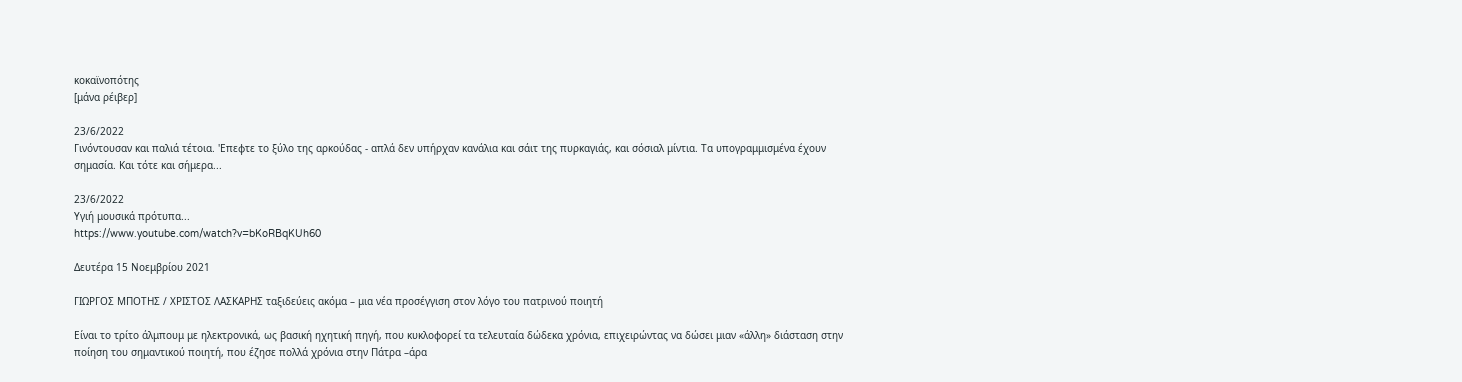κοκαϊνοπότης
[μάνα ρέιβερ]

23/6/2022
Γινόντουσαν και παλιά τέτοια. 'Επεφτε το ξύλο της αρκούδας - απλά δεν υπήρχαν κανάλια και σάιτ της πυρκαγιάς, και σόσιαλ μίντια. Τα υπογραμμισμένα έχουν σημασία. Και τότε και σήμερα...

23/6/2022
Υγιή μουσικά πρότυπα...
https://www.youtube.com/watch?v=bKoRBqKUh60

Δευτέρα 15 Νοεμβρίου 2021

ΓΙΩΡΓΟΣ ΜΠΟΤΗΣ / ΧΡΙΣΤΟΣ ΛΑΣΚΑΡΗΣ ταξιδεύεις ακόμα – μια νέα προσέγγιση στον λόγο του πατρινού ποιητή

Είναι το τρίτο άλμπουμ με ηλεκτρονικά, ως βασική ηχητική πηγή, που κυκλοφορεί τα τελευταία δώδεκα χρόνια, επιχειρώντας να δώσει μιαν «άλλη» διάσταση στην ποίηση του σημαντικού ποιητή, που έζησε πολλά χρόνια στην Πάτρα –άρα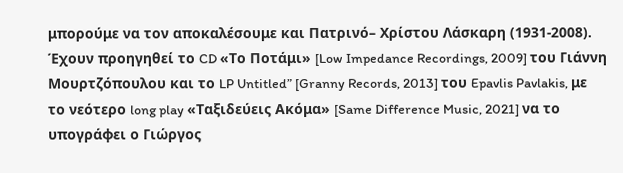μπορούμε να τον αποκαλέσουμε και Πατρινό– Χρίστου Λάσκαρη (1931-2008).
Έχουν προηγηθεί το CD «Το Ποτάμι» [Low Impedance Recordings, 2009] του Γιάννη Μουρτζόπουλου και το LP Untitled” [Granny Records, 2013] του Epavlis Pavlakis, με το νεότερο long play «Ταξιδεύεις Ακόμα» [Same Difference Music, 2021] να το υπογράφει ο Γιώργος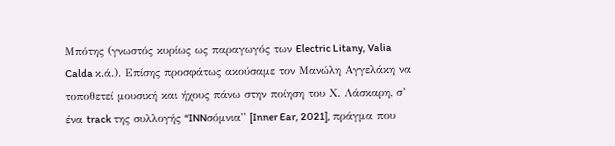Μπότης (γνωστός κυρίως ως παραγωγός των Electric Litany, Valia Calda κ.ά.). Επίσης προσφάτως ακούσαμε τον Μανώλη Αγγελάκη να τοποθετεί μουσική και ήχους πάνω στην ποίηση του Χ. Λάσκαρη, σ’ ένα track της συλλογής “INNσόμνια” [Inner Ear, 2021], πράγμα που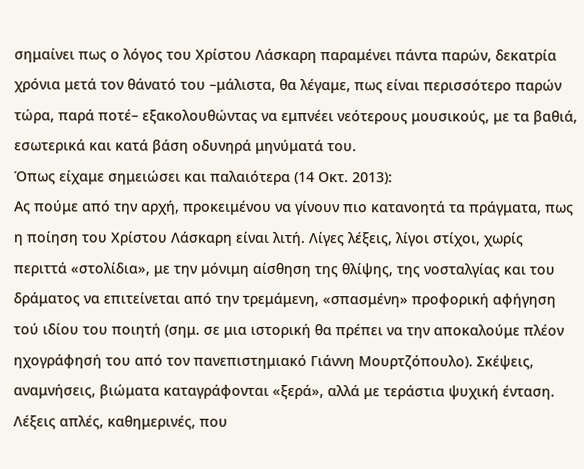σημαίνει πως ο λόγος του Χρίστου Λάσκαρη παραμένει πάντα παρών, δεκατρία χρόνια μετά τον θάνατό του –μάλιστα, θα λέγαμε, πως είναι περισσότερο παρών τώρα, παρά ποτέ– εξακολουθώντας να εμπνέει νεότερους μουσικούς, με τα βαθιά, εσωτερικά και κατά βάση οδυνηρά μηνύματά του.
Όπως είχαμε σημειώσει και παλαιότερα (14 Οκτ. 2013):
Ας πούμε από την αρχή, προκειμένου να γίνουν πιο κατανοητά τα πράγματα, πως η ποίηση του Χρίστου Λάσκαρη είναι λιτή. Λίγες λέξεις, λίγοι στίχοι, χωρίς περιττά «στολίδια», με την μόνιμη αίσθηση της θλίψης, της νοσταλγίας και του δράματος να επιτείνεται από την τρεμάμενη, «σπασμένη» προφορική αφήγηση τού ιδίου του ποιητή (σημ. σε μια ιστορική θα πρέπει να την αποκαλούμε πλέον ηχογράφησή του από τον πανεπιστημιακό Γιάννη Μουρτζόπουλο). Σκέψεις, αναμνήσεις, βιώματα καταγράφονται «ξερά», αλλά με τεράστια ψυχική ένταση. Λέξεις απλές, καθημερινές, που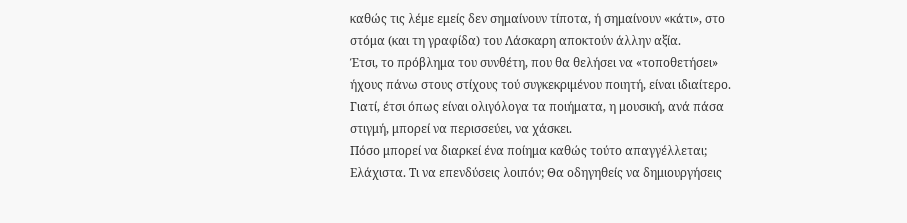καθώς τις λέμε εμείς δεν σημαίνουν τίποτα, ή σημαίνουν «κάτι», στο στόμα (και τη γραφίδα) του Λάσκαρη αποκτούν άλλην αξία.
Έτσι, το πρόβλημα του συνθέτη, που θα θελήσει να «τοποθετήσει» ήχους πάνω στους στίχους τού συγκεκριμένου ποιητή, είναι ιδιαίτερο. Γιατί, έτσι όπως είναι ολιγόλογα τα ποιήματα, η μουσική, ανά πάσα στιγμή, μπορεί να περισσεύει, να χάσκει.
Πόσο μπορεί να διαρκεί ένα ποίημα καθώς τούτο απαγγέλλεται; Ελάχιστα. Τι να επενδύσεις λοιπόν; Θα οδηγηθείς να δημιουργήσεις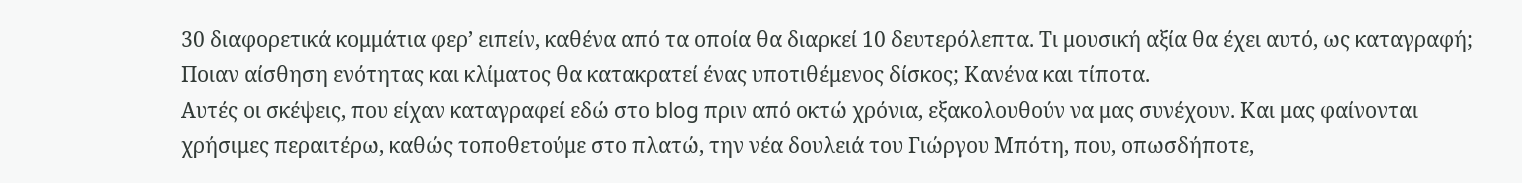30 διαφορετικά κομμάτια φερ’ ειπείν, καθένα από τα οποία θα διαρκεί 10 δευτερόλεπτα. Τι μουσική αξία θα έχει αυτό, ως καταγραφή; Ποιαν αίσθηση ενότητας και κλίματος θα κατακρατεί ένας υποτιθέμενος δίσκος; Κανένα και τίποτα.
Αυτές οι σκέψεις, που είχαν καταγραφεί εδώ στο blog πριν από οκτώ χρόνια, εξακολουθούν να μας συνέχουν. Και μας φαίνονται χρήσιμες περαιτέρω, καθώς τοποθετούμε στο πλατώ, την νέα δουλειά του Γιώργου Μπότη, που, οπωσδήποτε,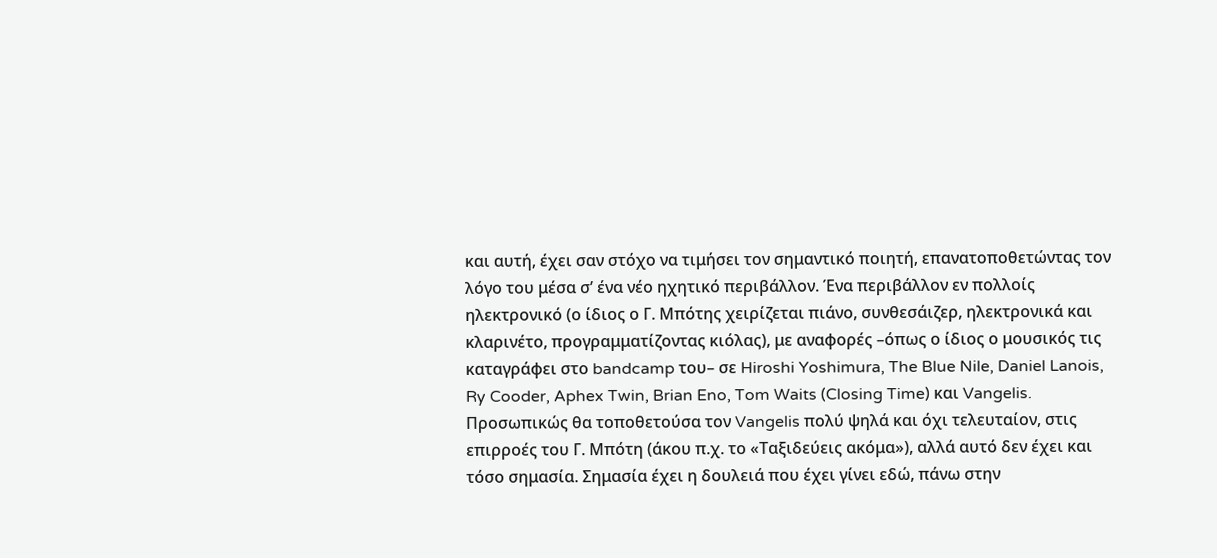και αυτή, έχει σαν στόχο να τιμήσει τον σημαντικό ποιητή, επανατοποθετώντας τον λόγο του μέσα σ’ ένα νέο ηχητικό περιβάλλον. Ένα περιβάλλον εν πολλοίς ηλεκτρονικό (ο ίδιος ο Γ. Μπότης χειρίζεται πιάνο, συνθεσάιζερ, ηλεκτρονικά και κλαρινέτο, προγραμματίζοντας κιόλας), με αναφορές –όπως ο ίδιος ο μουσικός τις καταγράφει στο bandcamp του– σε Hiroshi Yoshimura, The Blue Nile, Daniel Lanois, Ry Cooder, Aphex Twin, Brian Eno, Tom Waits (Closing Time) και Vangelis. Προσωπικώς θα τοποθετούσα τον Vangelis πολύ ψηλά και όχι τελευταίον, στις επιρροές του Γ. Μπότη (άκου π.χ. το «Ταξιδεύεις ακόμα»), αλλά αυτό δεν έχει και τόσο σημασία. Σημασία έχει η δουλειά που έχει γίνει εδώ, πάνω στην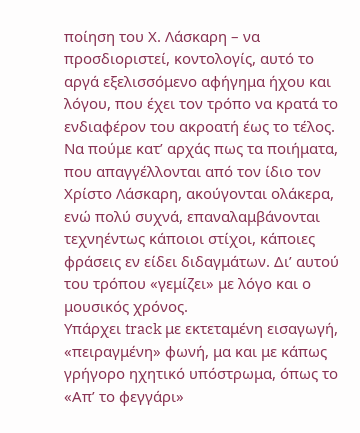ποίηση του Χ. Λάσκαρη – να προσδιοριστεί, κοντολογίς, αυτό το αργά εξελισσόμενο αφήγημα ήχου και λόγου, που έχει τον τρόπο να κρατά το ενδιαφέρον του ακροατή έως το τέλος.
Να πούμε κατ’ αρχάς πως τα ποιήματα, που απαγγέλλονται από τον ίδιο τον Χρίστο Λάσκαρη, ακούγονται ολάκερα, ενώ πολύ συχνά, επαναλαμβάνονται τεχνηέντως κάποιοι στίχοι, κάποιες φράσεις εν είδει διδαγμάτων. Δι’ αυτού του τρόπου «γεμίζει» με λόγο και ο μουσικός χρόνος.
Υπάρχει track με εκτεταμένη εισαγωγή, «πειραγμένη» φωνή, μα και με κάπως γρήγορο ηχητικό υπόστρωμα, όπως το «Απ’ το φεγγάρι»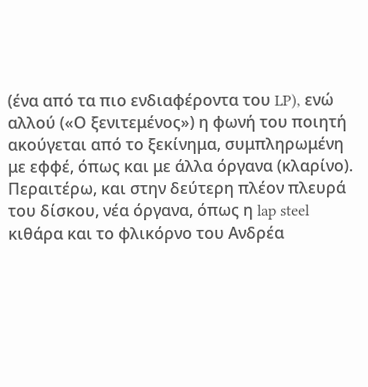(ένα από τα πιο ενδιαφέροντα του LP), ενώ αλλού («Ο ξενιτεμένος») η φωνή του ποιητή ακούγεται από το ξεκίνημα, συμπληρωμένη με εφφέ, όπως και με άλλα όργανα (κλαρίνο).
Περαιτέρω, και στην δεύτερη πλέον πλευρά του δίσκου, νέα όργανα, όπως η lap steel κιθάρα και το φλικόρνο του Ανδρέα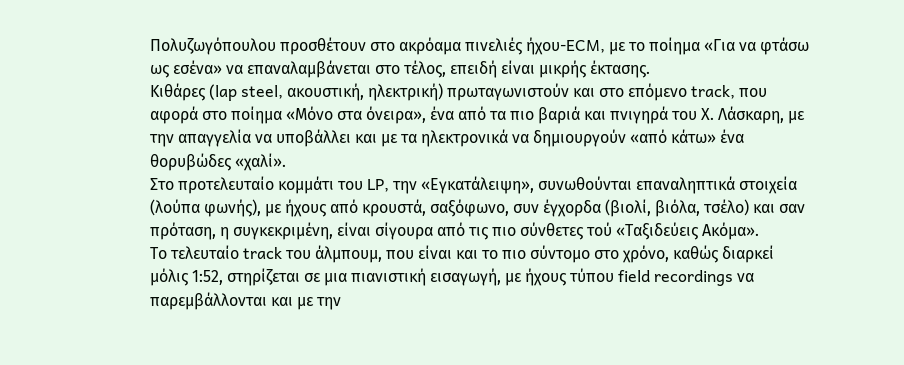Πολυζωγόπουλου προσθέτουν στο ακρόαμα πινελιές ήχου-ECM, με το ποίημα «Για να φτάσω ως εσένα» να επαναλαμβάνεται στο τέλος, επειδή είναι μικρής έκτασης.
Κιθάρες (lap steel, ακουστική, ηλεκτρική) πρωταγωνιστούν και στο επόμενο track, που αφορά στο ποίημα «Μόνο στα όνειρα», ένα από τα πιο βαριά και πνιγηρά του Χ. Λάσκαρη, με την απαγγελία να υποβάλλει και με τα ηλεκτρονικά να δημιουργούν «από κάτω» ένα θορυβώδες «χαλί».
Στο προτελευταίο κομμάτι του LP, την «Εγκατάλειψη», συνωθούνται επαναληπτικά στοιχεία (λούπα φωνής), με ήχους από κρουστά, σαξόφωνο, συν έγχορδα (βιολί, βιόλα, τσέλο) και σαν πρόταση, η συγκεκριμένη, είναι σίγουρα από τις πιο σύνθετες τού «Ταξιδεύεις Ακόμα».
Το τελευταίο track του άλμπουμ, που είναι και το πιο σύντομο στο χρόνο, καθώς διαρκεί μόλις 1:52, στηρίζεται σε μια πιανιστική εισαγωγή, με ήχους τύπου field recordings να παρεμβάλλονται και με την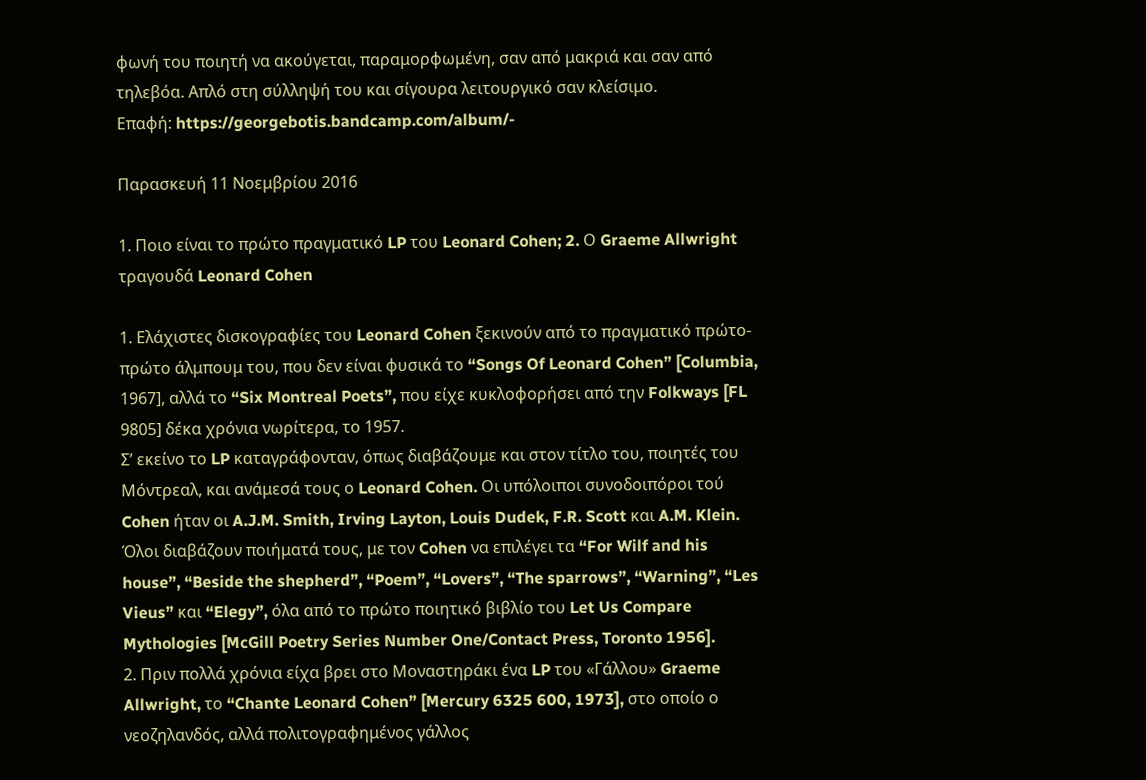φωνή του ποιητή να ακούγεται, παραμορφωμένη, σαν από μακριά και σαν από τηλεβόα. Απλό στη σύλληψή του και σίγουρα λειτουργικό σαν κλείσιμο.
Επαφή: https://georgebotis.bandcamp.com/album/-

Παρασκευή 11 Νοεμβρίου 2016

1. Ποιο είναι το πρώτο πραγματικό LP του Leonard Cohen; 2. Ο Graeme Allwright τραγουδά Leonard Cohen

1. Ελάχιστες δισκογραφίες του Leonard Cohen ξεκινούν από το πραγματικό πρώτο-πρώτο άλμπουμ του, που δεν είναι φυσικά το “Songs Of Leonard Cohen” [Columbia, 1967], αλλά το “Six Montreal Poets”, που είχε κυκλοφορήσει από την Folkways [FL 9805] δέκα χρόνια νωρίτερα, το 1957.
Σ’ εκείνο το LP καταγράφονταν, όπως διαβάζουμε και στον τίτλο του, ποιητές του Μόντρεαλ, και ανάμεσά τους ο Leonard Cohen. Οι υπόλοιποι συνοδοιπόροι τού Cohen ήταν οι A.J.M. Smith, Irving Layton, Louis Dudek, F.R. Scott και A.M. Klein. Όλοι διαβάζουν ποιήματά τους, με τον Cohen να επιλέγει τα “For Wilf and his house”, “Beside the shepherd”, “Poem”, “Lovers”, “The sparrows”, “Warning”, “Les Vieus” και “Elegy”, όλα από το πρώτο ποιητικό βιβλίο του Let Us Compare Mythologies [McGill Poetry Series Number One/Contact Press, Toronto 1956].
2. Πριν πολλά χρόνια είχα βρει στο Μοναστηράκι ένα LP του «Γάλλου» Graeme Allwright, το “Chante Leonard Cohen” [Mercury 6325 600, 1973], στο οποίο ο νεοζηλανδός, αλλά πολιτογραφημένος γάλλος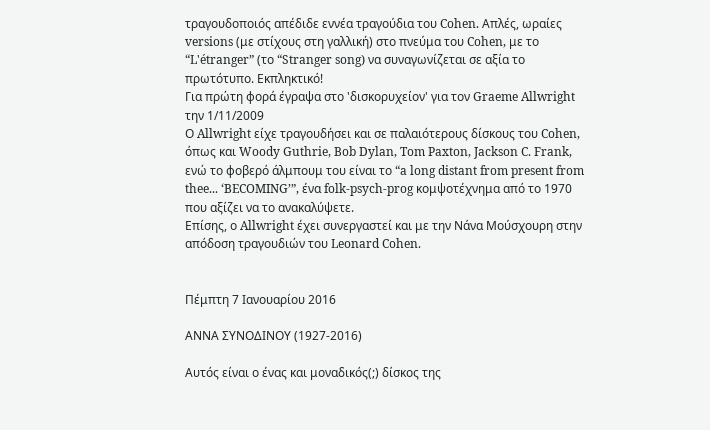τραγουδοποιός απέδιδε εννέα τραγούδια του Cohen. Απλές, ωραίες versions (με στίχους στη γαλλική) στο πνεύμα του Cohen, με το “L'étranger” (το “Stranger song) να συναγωνίζεται σε αξία το πρωτότυπο. Εκπληκτικό!
Για πρώτη φορά έγραψα στο 'δισκορυχείον' για τον Graeme Allwright την 1/11/2009
Ο Allwright είχε τραγουδήσει και σε παλαιότερους δίσκους του Cohen, όπως και Woody Guthrie, Bob Dylan, Tom Paxton, Jackson C. Frank, ενώ το φοβερό άλμπουμ του είναι το “a long distant from present from thee... ‘BECOMING’”, ένα folk-psych-prog κομψοτέχνημα από το 1970 που αξίζει να το ανακαλύψετε.
Επίσης, ο Allwright έχει συνεργαστεί και με την Νάνα Μούσχουρη στην απόδοση τραγουδιών του Leonard Cohen.


Πέμπτη 7 Ιανουαρίου 2016

ΑΝΝΑ ΣΥΝΟΔΙΝΟΥ (1927-2016)

Αυτός είναι ο ένας και μοναδικός(;) δίσκος της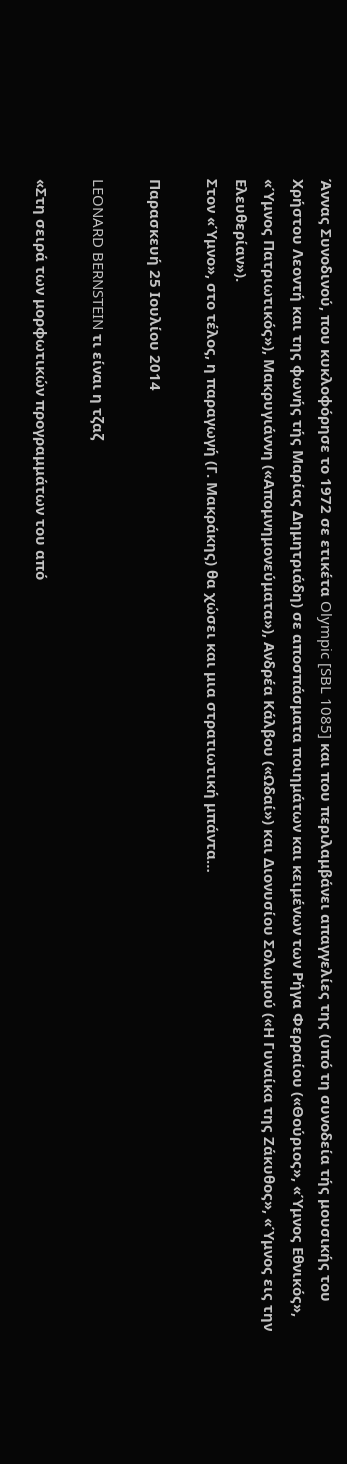Άννας Συνοδινού, που κυκλοφόρησε το 1972 σε ετικέτα Olympic [SBL 1085] και που περιλαμβάνει απαγγελίες της (υπό τη συνοδεία τής μουσικής του Χρήστου Λεοντή και της φωνής τής Μαρίας Δημητριάδη) σε αποσπάσματα ποιημάτων και κειμένων των Ρήγα Φερραίου («Θούριος», «Ύμνος Εθνικός», «Ύμνος Πατριωτικός»), Μακρυγιάννη («Απομνημονεύματα»), Ανδρέα Κάλβου («Ωδαί») και Διονυσίου Σολωμού («Η Γυναίκα της Ζάκυθος», «Ύμνος εις την Ελευθερίαν»).
Στον «Ύμνο», στο τέλος, η παραγωγή (Γ. Μακράκης) θα χώσει και μια στρατιωτική μπάντα…

Παρασκευή 25 Ιουλίου 2014

LEONARD BERNSTEIN τι είναι η τζαζ

«Στη σειρά των μορφωτικών προγραμμάτων του από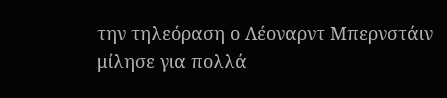την τηλεόραση ο Λέοναρντ Μπερνστάιν μίλησε για πολλά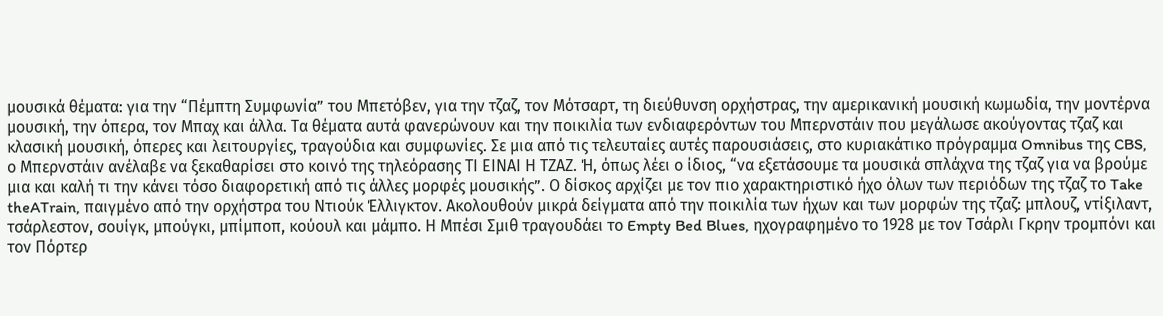μουσικά θέματα: για την “Πέμπτη Συμφωνία” του Μπετόβεν, για την τζαζ, τον Μότσαρτ, τη διεύθυνση ορχήστρας, την αμερικανική μουσική κωμωδία, την μοντέρνα μουσική, την όπερα, τον Μπαχ και άλλα. Τα θέματα αυτά φανερώνουν και την ποικιλία των ενδιαφερόντων του Μπερνστάιν που μεγάλωσε ακούγοντας τζαζ και κλασική μουσική, όπερες και λειτουργίες, τραγούδια και συμφωνίες. Σε μια από τις τελευταίες αυτές παρουσιάσεις, στο κυριακάτικο πρόγραμμα Omnibus της CBS, ο Μπερνστάιν ανέλαβε να ξεκαθαρίσει στο κοινό της τηλεόρασης ΤΙ ΕΙΝΑΙ Η ΤΖΑΖ. Ή, όπως λέει ο ίδιος, “να εξετάσουμε τα μουσικά σπλάχνα της τζαζ για να βρούμε μια και καλή τι την κάνει τόσο διαφορετική από τις άλλες μορφές μουσικής”. Ο δίσκος αρχίζει με τον πιο χαρακτηριστικό ήχο όλων των περιόδων της τζαζ το Take theATrain, παιγμένο από την ορχήστρα του Ντιούκ Έλλιγκτον. Ακολουθούν μικρά δείγματα από την ποικιλία των ήχων και των μορφών της τζαζ: μπλουζ, ντίξιλαντ, τσάρλεστον, σουίγκ, μπούγκι, μπίμποπ, κούουλ και μάμπο. Η Μπέσι Σμιθ τραγουδάει το Empty Bed Blues, ηχογραφημένο το 1928 με τον Τσάρλι Γκρην τρομπόνι και τον Πόρτερ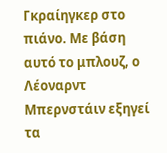Γκραίηγκερ στο πιάνο. Με βάση αυτό το μπλουζ, ο Λέοναρντ Μπερνστάιν εξηγεί τα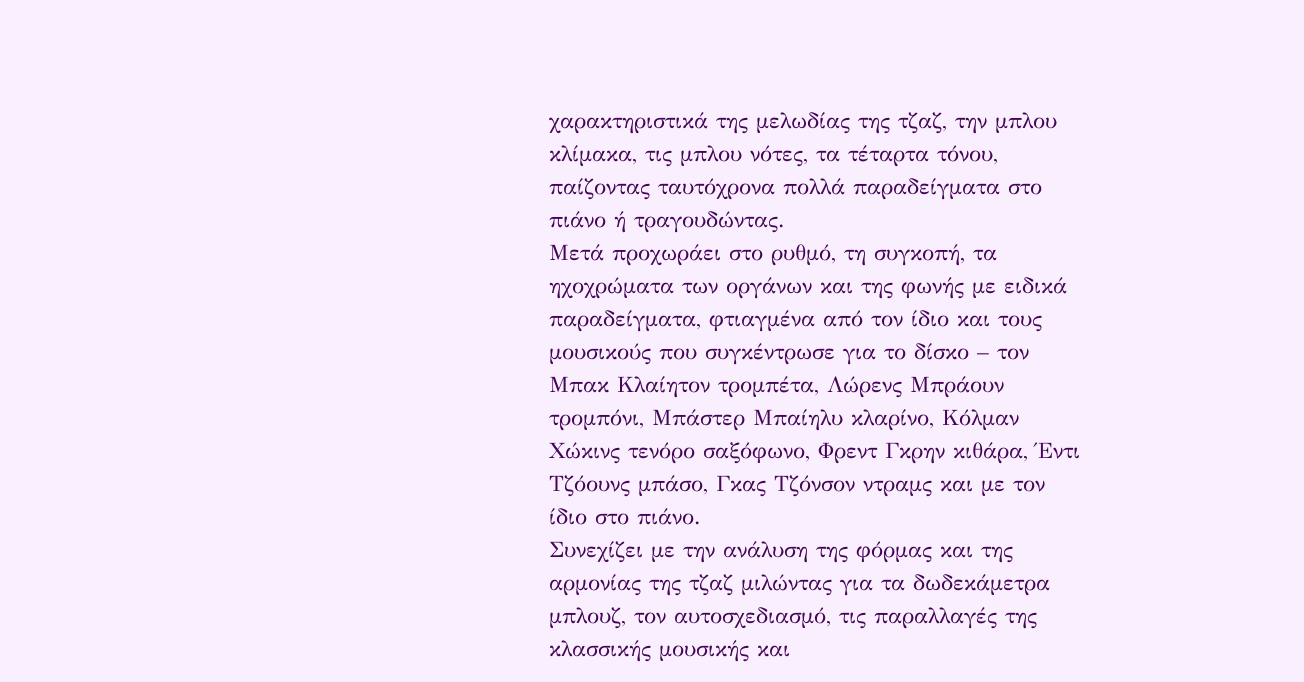χαρακτηριστικά της μελωδίας της τζαζ, την μπλου κλίμακα, τις μπλου νότες, τα τέταρτα τόνου, παίζοντας ταυτόχρονα πολλά παραδείγματα στο πιάνο ή τραγουδώντας.
Μετά προχωράει στο ρυθμό, τη συγκοπή, τα ηχοχρώματα των οργάνων και της φωνής με ειδικά παραδείγματα, φτιαγμένα από τον ίδιο και τους μουσικούς που συγκέντρωσε για το δίσκο – τον Μπακ Κλαίητον τρομπέτα, Λώρενς Μπράουν τρομπόνι, Μπάστερ Μπαίηλυ κλαρίνο, Κόλμαν Χώκινς τενόρο σαξόφωνο, Φρεντ Γκρην κιθάρα, Έντι Τζόουνς μπάσο, Γκας Τζόνσον ντραμς και με τον ίδιο στο πιάνο.
Συνεχίζει με την ανάλυση της φόρμας και της αρμονίας της τζαζ μιλώντας για τα δωδεκάμετρα μπλουζ, τον αυτοσχεδιασμό, τις παραλλαγές της κλασσικής μουσικής και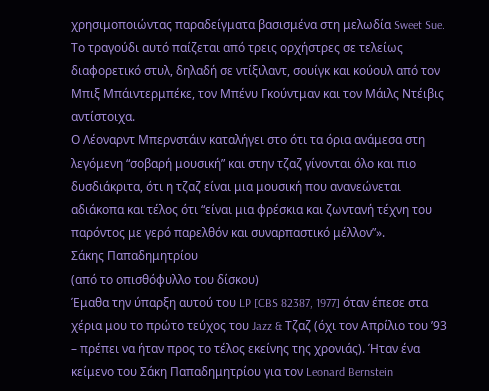χρησιμοποιώντας παραδείγματα βασισμένα στη μελωδία Sweet Sue. Το τραγούδι αυτό παίζεται από τρεις ορχήστρες σε τελείως διαφορετικό στυλ, δηλαδή σε ντίξιλαντ, σουίγκ και κούουλ από τον Μπιξ Μπάιντερμπέκε, τον Μπένυ Γκούντμαν και τον Μάιλς Ντέιβις αντίστοιχα.
Ο Λέοναρντ Μπερνστάιν καταλήγει στο ότι τα όρια ανάμεσα στη λεγόμενη “σοβαρή μουσική” και στην τζαζ γίνονται όλο και πιο δυσδιάκριτα, ότι η τζαζ είναι μια μουσική που ανανεώνεται αδιάκοπα και τέλος ότι “είναι μια φρέσκια και ζωντανή τέχνη του παρόντος με γερό παρελθόν και συναρπαστικό μέλλον”».
Σάκης Παπαδημητρίου
(από το οπισθόφυλλο του δίσκου)
Έμαθα την ύπαρξη αυτού του LP [CBS 82387, 1977] όταν έπεσε στα χέρια μου το πρώτο τεύχος του Jazz & Τζαζ (όχι τον Απρίλιο του ’93 – πρέπει να ήταν προς το τέλος εκείνης της χρονιάς). Ήταν ένα κείμενο του Σάκη Παπαδημητρίου για τον Leonard Bernstein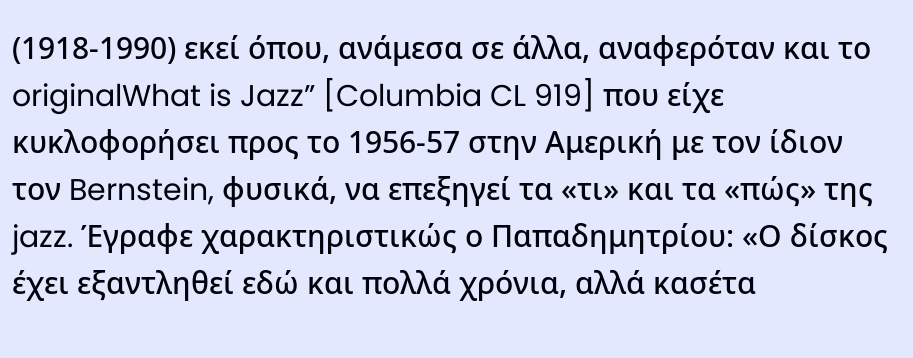(1918-1990) εκεί όπου, ανάμεσα σε άλλα, αναφερόταν και το originalWhat is Jazz” [Columbia CL 919] που είχε κυκλοφορήσει προς το 1956-57 στην Αμερική με τον ίδιον τον Bernstein, φυσικά, να επεξηγεί τα «τι» και τα «πώς» της jazz. Έγραφε χαρακτηριστικώς ο Παπαδημητρίου: «Ο δίσκος έχει εξαντληθεί εδώ και πολλά χρόνια, αλλά κασέτα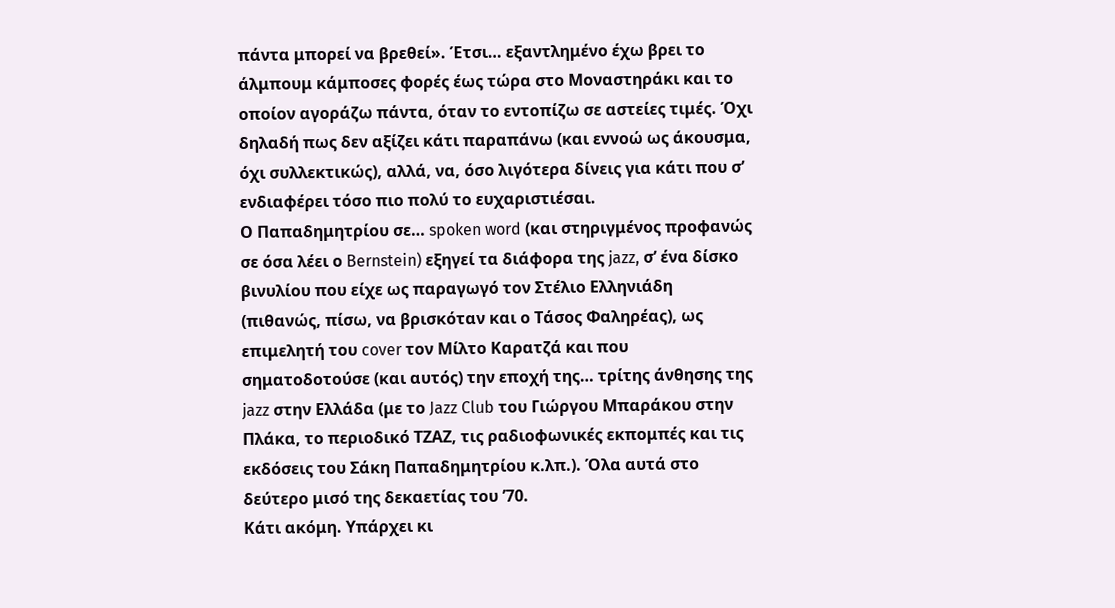πάντα μπορεί να βρεθεί». Έτσι… εξαντλημένο έχω βρει το άλμπουμ κάμποσες φορές έως τώρα στο Μοναστηράκι και το οποίον αγοράζω πάντα, όταν το εντοπίζω σε αστείες τιμές. Όχι δηλαδή πως δεν αξίζει κάτι παραπάνω (και εννοώ ως άκουσμα, όχι συλλεκτικώς), αλλά, να, όσο λιγότερα δίνεις για κάτι που σ’ ενδιαφέρει τόσο πιο πολύ το ευχαριστιέσαι.
Ο Παπαδημητρίου σε… spoken word (και στηριγμένος προφανώς σε όσα λέει ο Bernstein) εξηγεί τα διάφορα της jazz, σ’ ένα δίσκο βινυλίου που είχε ως παραγωγό τον Στέλιο Ελληνιάδη (πιθανώς, πίσω, να βρισκόταν και ο Τάσος Φαληρέας), ως επιμελητή του cover τον Μίλτο Καρατζά και που σηματοδοτούσε (και αυτός) την εποχή της… τρίτης άνθησης της jazz στην Ελλάδα (με το Jazz Club του Γιώργου Μπαράκου στην Πλάκα, το περιοδικό ΤΖΑΖ, τις ραδιοφωνικές εκπομπές και τις εκδόσεις του Σάκη Παπαδημητρίου κ.λπ.). Όλα αυτά στο δεύτερο μισό της δεκαετίας του ’70.
Κάτι ακόμη. Υπάρχει κι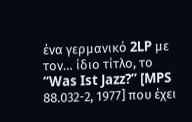ένα γερμανικό 2LP με τον… ίδιο τίτλο, το “Was Ist Jazz?” [MPS 88.032-2, 1977] που έχει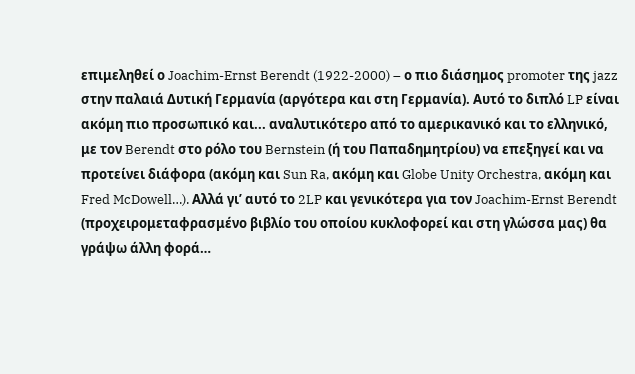επιμεληθεί ο Joachim-Ernst Berendt (1922-2000) – ο πιο διάσημος promoter της jazz στην παλαιά Δυτική Γερμανία (αργότερα και στη Γερμανία). Αυτό το διπλό LP είναι ακόμη πιο προσωπικό και... αναλυτικότερο από το αμερικανικό και το ελληνικό, με τον Berendt στο ρόλο του Bernstein (ή του Παπαδημητρίου) να επεξηγεί και να προτείνει διάφορα (ακόμη και Sun Ra, ακόμη και Globe Unity Orchestra, ακόμη και Fred McDowell…). Αλλά γι’ αυτό το 2LP και γενικότερα για τον Joachim-Ernst Berendt (προχειρομεταφρασμένο βιβλίο του οποίου κυκλοφορεί και στη γλώσσα μας) θα γράψω άλλη φορά…